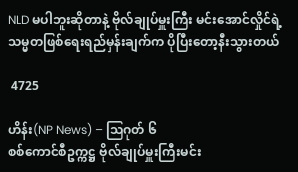NLD မပါဘူးဆိုတာနဲ့ ဗိုလ်ချုပ်မှူးကြီး မင်းအောင်လှိုင်ရဲ့ သမ္မတဖြစ်ရေးရည်မှန်းချက်က ပိုပြီးတော့နီးသွားတယ်

 4725

ဟိန်း(NP News) – သြဂုတ် ၆
စစ်ကောင်စီဥက္ကဋ္ဌ ဗိုလ်ချုပ်မှူးကြီးမင်း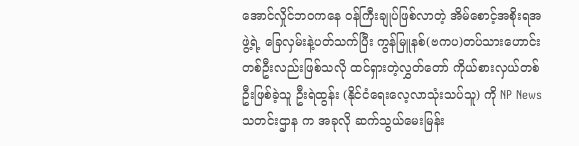အောင်လှိုင်ဘဝကနေ ဝန်ကြီးချုပ်ဖြစ်လာတဲ့ အိမ်စောင့်အစိုးရအဖွဲ့ရဲ့ ခြေလှမ်းနဲ့ပတ်သက်ပြီး ကွန်မြူနစ်(ဗကပ)တပ်သားဟောင်းတစ်ဦးလည်းဖြစ်သလို ထင်ရှားတဲ့လွှတ်တော် ကိုယ်စားလှယ်တစ်ဦးဖြစ်ခဲ့သူ ဦးရဲထွန်း (နိုင်ငံရေးလေ့လာသုံးသပ်သူ) ကို NP News သတင်းဌာန က အခုလို ဆက်သွယ်မေးမြန်း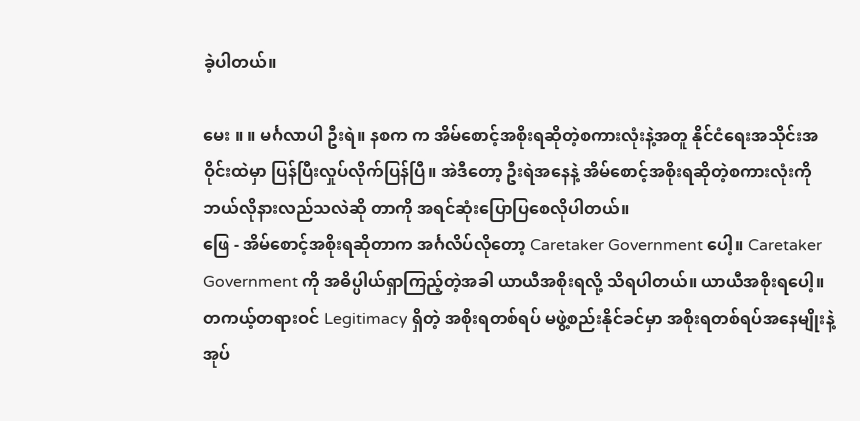ခဲ့ပါတယ်။

မေး ။ ။ မင်္ဂလာပါ ဦးရဲ။ နစက က အိမ်စောင့်အစိုးရဆိုတဲ့စကားလုံးနဲ့အတူ နိုင်ငံရေးအသိုင်းအဝိုင်းထဲမှာ ပြန်ပြီးလှုပ်လိုက်ပြန်ပြီ။ အဲဒီတော့ ဦးရဲအနေနဲ့ အိမ်စောင့်အစိုးရဆိုတဲ့စကားလုံးကို ဘယ်လိုနားလည်သလဲဆို တာကို အရင်ဆုံးပြောပြစေလိုပါတယ်။
ဖြေ - အိမ်စောင့်အစိုးရဆိုတာက အင်္ဂလိပ်လိုတော့ Caretaker Government ပေါ့။ Caretaker Government ကို အဓိပ္ပါယ်ရှာကြည့်တဲ့အခါ ယာယီအစိုးရလို့ သိရပါတယ်။ ယာယီအစိုးရပေါ့။ တကယ့်တရားဝင် Legitimacy ရှိတဲ့ အစိုးရတစ်ရပ် မဖွဲ့စည်းနိုင်ခင်မှာ အစိုးရတစ်ရပ်အနေမျိုးနဲ့ အုပ်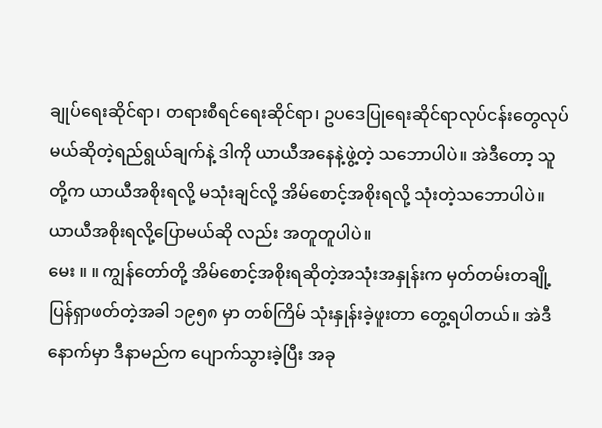ချုပ်ရေးဆိုင်ရာ၊ တရားစီရင်ရေးဆိုင်ရာ၊ ဥပဒေပြုရေးဆိုင်ရာလုပ်ငန်းတွေလုပ်မယ်ဆိုတဲ့ရည်ရွယ်ချက်နဲ့ ဒါကို ယာယီအနေနဲ့ဖွဲ့တဲ့ သဘောပါပဲ။ အဲဒီတော့ သူတို့က ယာယီအစိုးရလို့ မသုံးချင်လို့ အိမ်စောင့်အစိုးရလို့ သုံးတဲ့သဘောပါပဲ။ ယာယီအစိုးရလို့ပြောမယ်ဆို လည်း အတူတူပါပဲ။
မေး ။ ။ ကျွန်တော်တို့ အိမ်စောင့်အစိုးရဆိုတဲ့အသုံးအနှုန်းက မှတ်တမ်းတချို့ပြန်ရှာဖတ်တဲ့အခါ ၁၉၅၈ မှာ တစ်ကြိမ် သုံးနှုန်းခဲ့ဖူးတာ တွေ့ရပါတယ်။ အဲဒီနောက်မှာ ဒီနာမည်က ပျောက်သွားခဲ့ပြီး အခု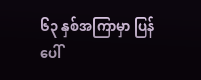၆၃ နှစ်အကြာမှာ ပြန်ပေါ်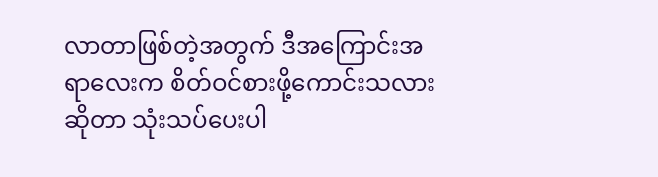လာတာဖြစ်တဲ့အတွက် ဒီအကြောင်းအရာလေးက စိတ်ဝင်စားဖို့ကောင်းသလားဆိုတာ သုံးသပ်ပေးပါ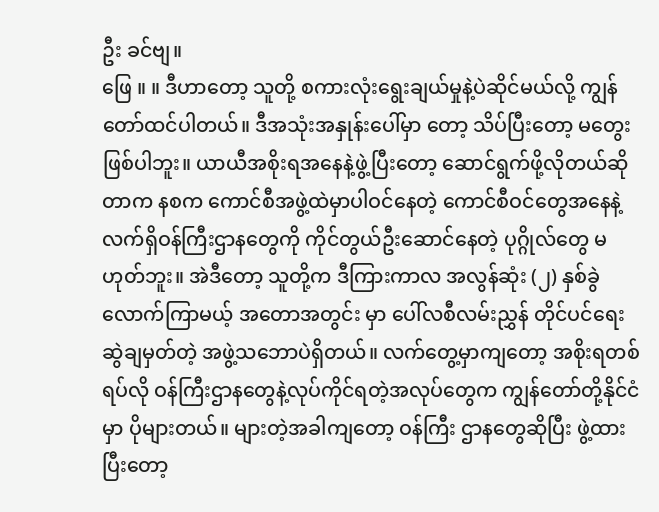ဦး ခင်ဗျ။
ဖြေ ။ ။ ဒီဟာတော့ သူတို့ စကားလုံးရွေးချယ်မှုနဲ့ပဲဆိုင်မယ်လို့ ကျွန်တော်ထင်ပါတယ်။ ဒီအသုံးအနှုန်းပေါ်မှာ တော့ သိပ်ပြီးတော့ မတွေးဖြစ်ပါဘူး။ ယာယီအစိုးရအနေနဲ့ဖွဲ့ပြီးတော့ ဆောင်ရွက်ဖို့လိုတယ်ဆိုတာက နစက ကောင်စီအဖွဲ့ထဲမှာပါဝင်နေတဲ့ ကောင်စီဝင်တွေအနေနဲ့ လက်ရှိဝန်ကြီးဌာနတွေကို ကိုင်တွယ်ဦးဆောင်နေတဲ့ ပုဂ္ဂိုလ်တွေ မဟုတ်ဘူး။ အဲဒီတော့ သူတို့က ဒီကြားကာလ အလွန်ဆုံး (၂) နှစ်ခွဲလောက်ကြာမယ့် အတောအတွင်း မှာ ပေါ်လစီလမ်းညွှန် တိုင်ပင်ရေးဆွဲချမှတ်တဲ့ အဖွဲ့သဘောပဲရှိတယ်။ လက်တွေ့မှာကျတော့ အစိုးရတစ်ရပ်လို ဝန်ကြီးဌာနတွေနဲ့လုပ်ကိုင်ရတဲ့အလုပ်တွေက ကျွန်တော်တို့နိုင်ငံမှာ ပိုများတယ်။ များတဲ့အခါကျတော့ ဝန်ကြီး ဌာနတွေဆိုပြီး ဖွဲ့ထားပြီးတော့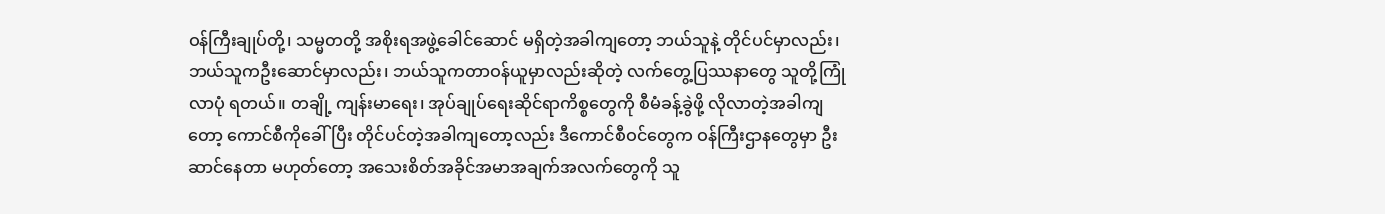ဝန်ကြီးချုပ်တို့၊ သမ္မတတို့ အစိုးရအဖွဲ့ခေါင်ဆောင် မရှိတဲ့အခါကျတော့ ဘယ်သူနဲ့ တိုင်ပင်မှာလည်း၊ ဘယ်သူကဦးဆောင်မှာလည်း၊ ဘယ်သူကတာဝန်ယူမှာလည်းဆိုတဲ့ လက်တွေ့ပြဿနာတွေ သူတို့ကြုံလာပုံ ရတယ်။ တချို့ ကျန်းမာရေး၊ အုပ်ချုပ်ရေးဆိုင်ရာကိစ္စတွေကို စီမံခန့်ခွဲဖို့ လိုလာတဲ့အခါကျတော့ ကောင်စီကိုခေါ်ပြီး တိုင်ပင်တဲ့အခါကျတော့လည်း ဒီကောင်စီဝင်တွေက ဝန်ကြီးဌာနတွေမှာ ဦးဆာင်နေတာ မဟုတ်တော့ အသေးစိတ်အခိုင်အမာအချက်အလက်တွေကို သူ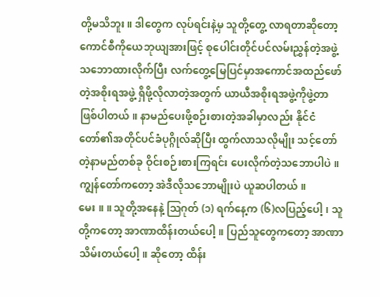တို့မသိဘူး။ ဒါတွေက လုပ်ရင်းနဲ့မှ သူတို့တွေ့ လာရတာဆိုတော့ ကောင်စီကိုယေဘုယျအားဖြင့် စုပေါင်းတိုင်ပင်လမ်းညွှန်တဲ့အဖွဲ့သဘောထားလိုက်ပြီး လက်တွေ့မြေပြင်မှာအကောင်အထည်ဖော်တဲ့အစိုးရအဖွဲ့ ရှိဖို့လိုလာတဲ့အတွက် ယာယီအစိုးရအဖွဲ့ကိုဖွဲ့တာ ဖြစ်ပါတယ်။ နာမည်ပေးဖို့စဉ်းစားတဲ့အခါမှာလည်း နိုင်ငံတော်၏အတိုင်ပင်ခံပုဂ္ဂိုလ်ဆိုပြီး ထွက်လာသလိုမျိုး သင့်တော်တဲ့နာမည်တစ်ခု ဝိုင်းစဉ်းစားကြရင်း ပေးလိုက်တဲ့သဘောပါပဲ။ ကျွန်တော်ကတော့ အဲဒီလိုသဘောမျိုးပဲ ယူဆပါတယ်။
မေး ။ ။ သူတို့အနေနဲ့ ဩဂုတ် (၁) ရက်နေ့က (၆)လပြည့်ပေါ့၊ သူတို့ကတော့ အာဏာထိန်းတယ်ပေါ့။ ပြည်သူတွေကတော့ အာဏာသိမ်းတယ်ပေါ့။ ဆိုတော့ ထိန်း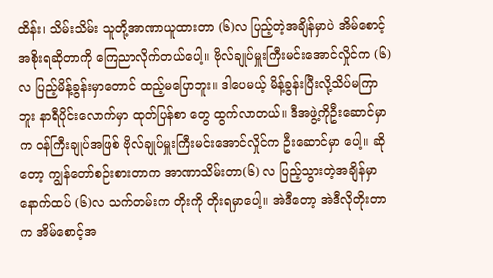ထိန်း၊ သိမ်းသိမ်း သူတို့အာဏာယူထားတာ (၆)လ ပြည့်တဲ့အချိန်မှာပဲ အိမ်စောင့်အစိုးရဆိုတာကို ကြေညာလိုက်တယ်ပေါ့။ ဗိုလ်ချုပ်မှူးကြီးမင်းအောင်လှိုင်က (၆) လ ပြည့်မိန့်ခွန်းမှာတောင် ထည့်မပြောဘူး။ ဒါပေမယ့် မိန့်ခွန်းပြီးလို့သိပ်မကြာဘူး နာရီပိုင်းလောက်မှာ ထုတ်ပြန်စာ တွေ ထွက်လာတယ်။ ဒီအဖွဲ့ကိုဦးဆောင်မှာက ဝန်ကြီးချုပ်အဖြစ် ဗိုလ်ချုပ်မှူးကြီးမင်းအောင်လှိုင်က ဦးဆောင်မှာ ပေါ့။ ဆိုတော့ ကျွန်တော်စဉ်းစားတာက အာဏာသိမ်းတာ(၆) လ ပြည့်သွားတဲ့အချိန်မှာနောက်ထပ် (၆)လ သက်တမ်းက တိုးကို တိုးရမှာပေါ့။ အဲဒီတော့ အဲဒီလိုတိုးတာက အိမ်စောင့်အ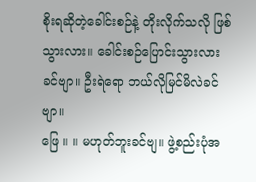စိုးရဆိုတဲ့ခေါင်းစဉ်နဲ့ တိုးလိုက်သလို ဖြစ်သွားလား။ ခေါင်းစဉ်ပြောင်းသွားလား ခင်ဗျာ။ ဦးရဲရော ဘယ်လိုမြင်မိလဲခင်ဗျာ။
ဖြေ ။ ။ မဟုတ်ဘူးခင်ဗျ။ ဖွဲ့စည်းပုံအ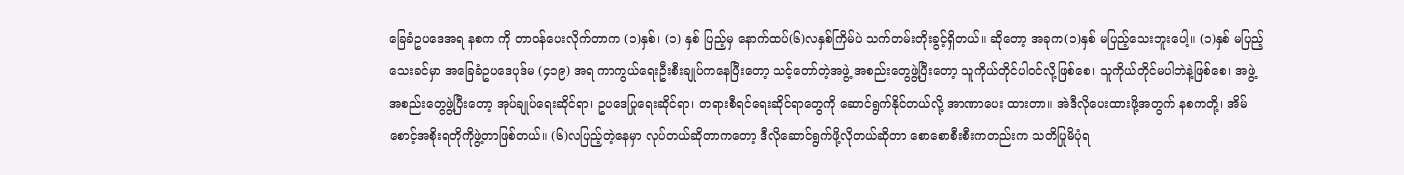ခြေခံဥပဒေအရ နစက ကို တာဝန်ပေးလိုက်တာက (၁)နှစ်၊ (၁) နှစ် ပြည့်မှ နောက်ထပ်(၆)လနှစ်ကြိမ်ပဲ သက်တမ်းတိုးခွင့်ရှိတယ်။ ဆိုတော့ အခုက(၁)နှစ် မပြည့်သေးဘူးပေါ့။ (၁)နှစ် မပြည့်သေးခင်မှာ အခြေခံဥပဒေပုဒ်မ (၄၁၉) အရ ကာကွယ်ရေးဦးစီးချုပ်ကနေပြီးတော့ သင့်တော်တဲ့အဖွဲ့ အစည်းတွေဖွဲ့ပြီးတော့ သူကိုယ်တိုင်ပါဝင်လို့ဖြစ်စေ၊ သူကိုယ်တိုင်မပါဘဲနဲ့ဖြစ်စေ၊ အဖွဲ့အစည်းတွေဖွဲ့ပြီးတော့ အုပ်ချုပ်ရေးဆိုင်ရာ၊ ဥပဒေပြုရေးဆိုင်ရာ၊ တရားစီရင်ရေးဆိုင်ရာတွေကို ဆောင်ရွက်နိုင်တယ်လို့ အာဏာပေး ထားတာ။ အဲဒီလိုပေးထားဖို့အတွက် နစကတို့၊ အိမ်စောင့်အစိုးရတိုကိုဖွဲ့တာဖြစ်တယ်။ (၆)လပြည့်တဲ့နေမှာ လုပ်တယ်ဆိုတာကတော့ ဒီလိုဆောင်ရွက်ဖို့လိုတယ်ဆိုတာ စောစောစီးစီးကတည်းက သတိပြုမိပုံရ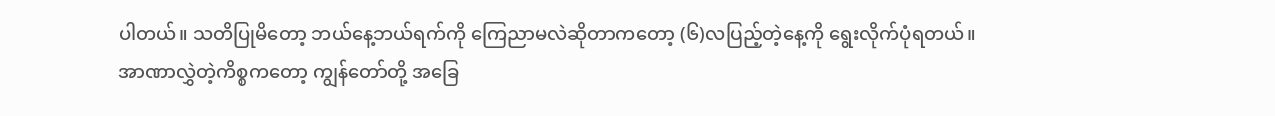ပါတယ်။ သတိပြုမိတော့ ဘယ်နေ့ဘယ်ရက်ကို ကြေညာမလဲဆိုတာကတော့ (၆)လပြည့်တဲ့နေ့ကို ရွေးလိုက်ပုံရတယ်။ အာဏာလွှဲတဲ့ကိစ္စကတော့ ကျွန်တော်တို့ အခြေ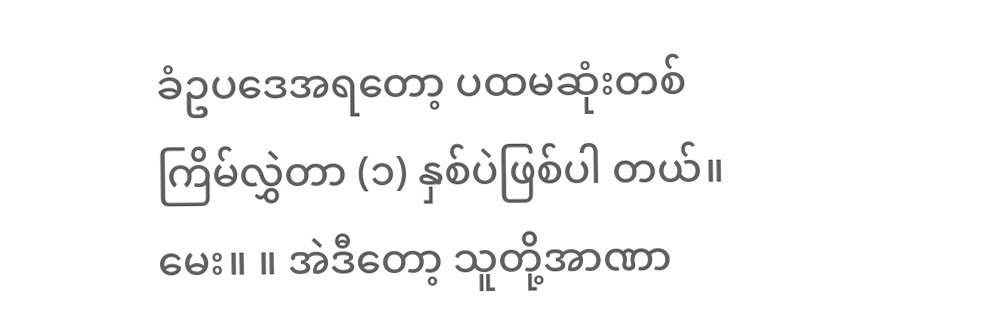ခံဥပဒေအရတော့ ပထမဆုံးတစ်ကြိမ်လွှဲတာ (၁) နှစ်ပဲဖြစ်ပါ တယ်။
မေး။ ။ အဲဒီတော့ သူတို့အာဏာ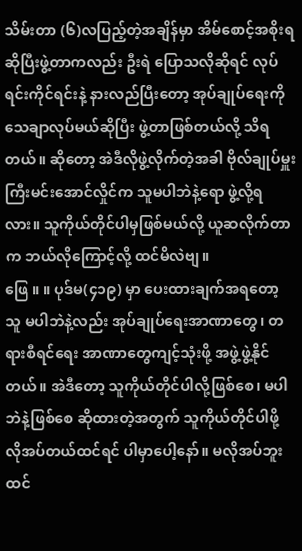သိမ်းတာ (၆)လပြည့်တဲ့အချိန်မှာ အိမ်စောင့်အစိုးရဆိုပြီးဖွဲ့တာကလည်း ဦးရဲ ပြောသလိုဆိုရင် လုပ်ရင်းကိုင်ရင်းနဲ့ နားလည်ပြီးတော့ အုပ်ချုပ်ရေးကို သေချာလုပ်မယ်ဆိုပြီး ဖွဲ့တာဖြစ်တယ်လို့ သိရတယ်။ ဆိုတော့ အဲဒီလိုဖွဲ့လိုက်တဲ့အခါ ဗိုလ်ချုပ်မှူးကြီးမင်းအောင်လှိုင်က သူမပါဘဲနဲ့ရော ဖွဲ့လို့ရလား။ သူကိုယ်တိုင်ပါမှဖြစ်မယ်လို့ ယူဆလိုက်တာက ဘယ်လိုကြောင့်လို့ ထင်မိလဲဗျ။
ဖြေ ။ ။ ပုဒ်မ(၄၁၉) မှာ ပေးထားချက်အရတော့ သူ မပါဘဲနဲ့လည်း အုပ်ချုပ်ရေးအာဏာတွေ၊ တရားစီရင်ရေး အာဏာတွေကျင့်သုံးဖို့ အဖွဲ့ဖွဲ့နိုင်တယ်။ အဲဒီတော့ သူကိုယ်တိုင်ပါလို့ဖြစ်စေ၊ မပါဘဲနဲ့ဖြစ်စေ ဆိုထားတဲ့အတွက် သူကိုယ်တိုင်ပါဖို့ လိုအပ်တယ်ထင်ရင် ပါမှာပေါ့နော်။ မလိုအပ်ဘူးထင်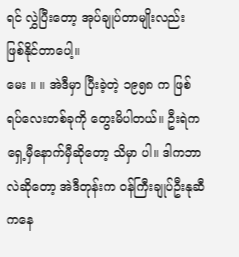ရင် လွှဲပြီးတော့ အုပ်ချုပ်တာမျိုးလည်း ဖြစ်နိုင်တာပေါ့။
မေး ။ ။ အဲဒီမှာ ပြီးခဲ့တဲ့ ၁၉၅၈ က ဖြစ်ရပ်လေးတစ်ခုကို တွေးမိပါတယ်။ ဦးရဲက ရှေ့မှီနောက်မှီဆိုတော့ သိမှာ ပါ။ ဒါကဘာလဲဆိုတော့ အဲဒီတုန်းက ဝန်ကြီးချုပ်ဦးနုဆီကနေ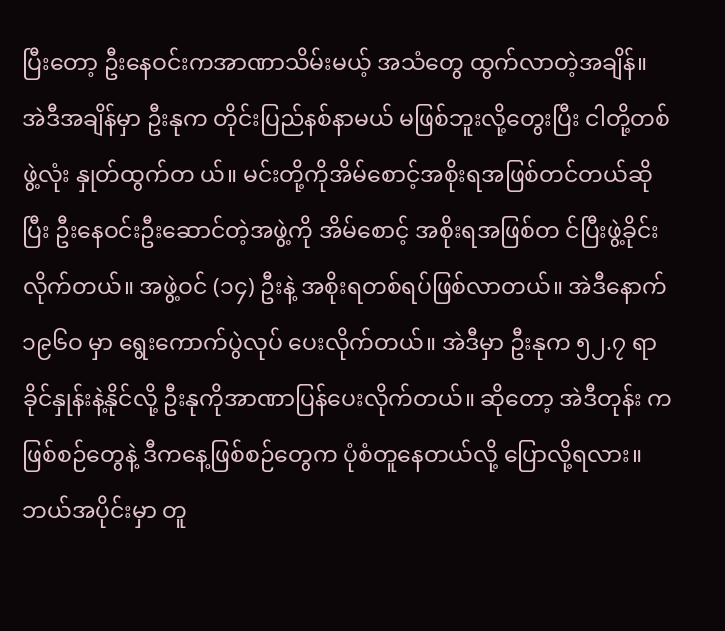ပြီးတော့ ဦးနေဝင်းကအာဏာသိမ်းမယ့် အသံတွေ ထွက်လာတဲ့အချိန်။ အဲဒီအချိန်မှာ ဦးနုက တိုင်းပြည်နစ်နာမယ် မဖြစ်ဘူးလို့တွေးပြီး ငါတို့တစ်ဖွဲ့လုံး နှုတ်ထွက်တ ယ်။ မင်းတို့ကိုအိမ်စောင့်အစိုးရအဖြစ်တင်တယ်ဆိုပြီး ဦးနေဝင်းဦးဆောင်တဲ့အဖွဲ့ကို အိမ်စောင့် အစိုးရအဖြစ်တ င်ပြီးဖွဲ့ခိုင်းလိုက်တယ်။ အဖွဲ့ဝင် (၁၄) ဦးနဲ့ အစိုးရတစ်ရပ်ဖြစ်လာတယ်။ အဲဒီနောက် ၁၉၆ဝ မှာ ရွေးကောက်ပွဲလုပ် ပေးလိုက်တယ်။ အဲဒီမှာ ဦးနုက ၅၂.၇ ရာခိုင်နှုန်းနဲ့နိုင်လို့ ဦးနုကိုအာဏာပြန်ပေးလိုက်တယ်။ ဆိုတော့ အဲဒီတုန်း ကဖြစ်စဉ်တွေနဲ့ ဒီကနေ့ဖြစ်စဉ်တွေက ပုံစံတူနေတယ်လို့ ပြောလို့ရလား။ ဘယ်အပိုင်းမှာ တူ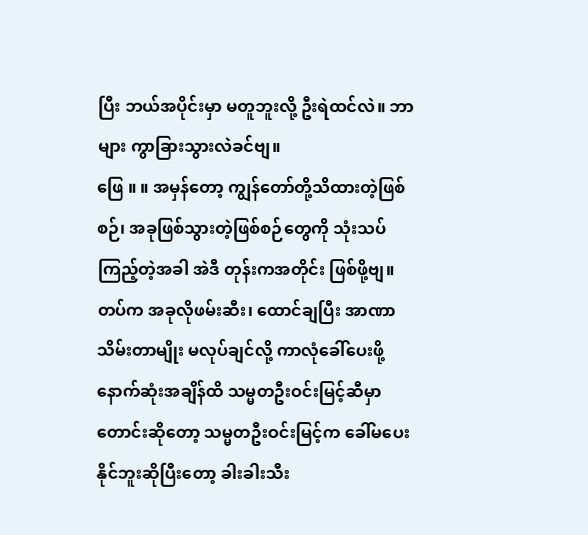ပြီး ဘယ်အပိုင်းမှာ မတူဘူးလို့ ဦးရဲထင်လဲ။ ဘာများ ကွာခြားသွားလဲခင်ဗျ။
ဖြေ ။ ။ အမှန်တော့ ကျွန်တော်တို့သိထားတဲ့ဖြစ်စဉ်၊ အခုဖြစ်သွားတဲ့ဖြစ်စဉ်တွေကို သုံးသပ်ကြည့်တဲ့အခါ အဲဒီ တုန်းကအတိုင်း ဖြစ်ဖို့ဗျ။ တပ်က အခုလိုဖမ်းဆီး၊ ထောင်ချပြီး အာဏာသိမ်းတာမျိုး မလုပ်ချင်လို့ ကာလုံခေါ်ပေးဖို့ နောက်ဆုံးအချိန်ထိ သမ္မတဦးဝင်းမြင့်ဆီမှာ တောင်းဆိုတော့ သမ္မတဦးဝင်းမြင့်က ခေါ်မပေးနိုင်ဘူးဆိုပြီးတော့ ခါးခါးသီး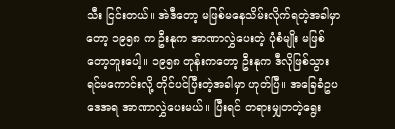သီး ငြင်းတယ်။ အဲဒီတော့ မဖြစ်မနေသိမ်းလိုက်ရတဲ့အခါမှာတော့ ၁၉၅၈ က ဦးနုက အာဏာလွှဲပေးတဲ့ ပုံစံမျိုး မဖြစ်တော့ဘူးပေါ့။ ၁၉၅၈ တုန်းကတော့ ဦးနုက ဒီလိုဖြစ်သွားရင်မကောင်းလို့ တိုင်ပင်ပြီးတဲ့အခါမှာ ဟုတ်ပြီ။ အခြေခံဥပဒေအရ အာဏာလွှဲပေးမယ်။ ပြီးရင် တရားမျှတတဲ့ရွေး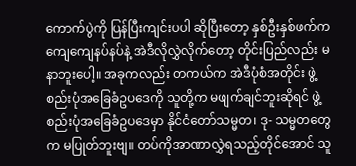ကောက်ပွဲကို ပြန်ပြီးကျင်းပပါ ဆိုပြီးတော့ နှစ်ဦးနှစ်ဖက်က ကျေကျေနပ်နပ်နဲ့ အဲဒီလိုလွှဲလိုက်တော့ တိုင်းပြည်လည်း မနာဘူးပေါ့။ အခုကလည်း တကယ်က အဲဒီပုံစံအတိုင်း ဖွဲ့စည်းပုံအခြေခံဥပဒေကို သူတို့က မဖျက်ချင်ဘူးဆိုရင် ဖွဲ့စည်းပုံအခြေခံဥပဒေမှာ နိုင်ငံတော်သမ္မတ၊ ဒု- သမ္မတတွေက မပြုတ်ဘူးဗျ။ တပ်ကိုအာဏာလွှဲရသည့်တိုင်အောင် သူ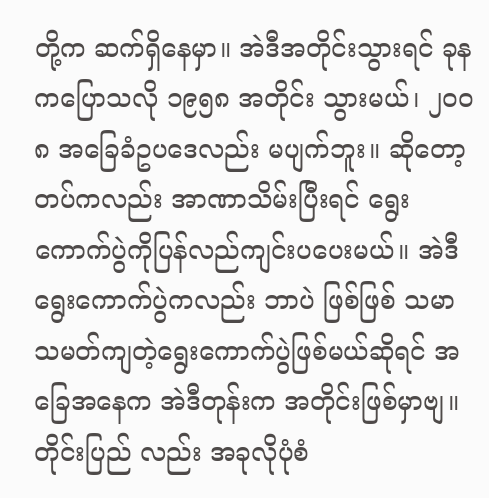တို့က ဆက်ရှိနေမှာ။ အဲဒီအတိုင်းသွားရင် ခုနကပြောသလို ၁၉၅၈ အတိုင်း သွားမယ်၊ ၂ဝဝ၈ အခြေခံဥပဒေလည်း မပျက်ဘူး။ ဆိုတော့ တပ်ကလည်း အာဏာသိမ်းပြီးရင် ရွေးကောက်ပွဲကိုပြန်လည်ကျင်းပပေးမယ်။ အဲဒီရွေးကောက်ပွဲကလည်း ဘာပဲ ဖြစ်ဖြစ် သမာသမတ်ကျတဲ့ရွေးကောက်ပွဲဖြစ်မယ်ဆိုရင် အခြေအနေက အဲဒီတုန်းက အတိုင်းဖြစ်မှာဗျ။ တိုင်းပြည် လည်း အခုလိုပုံစံ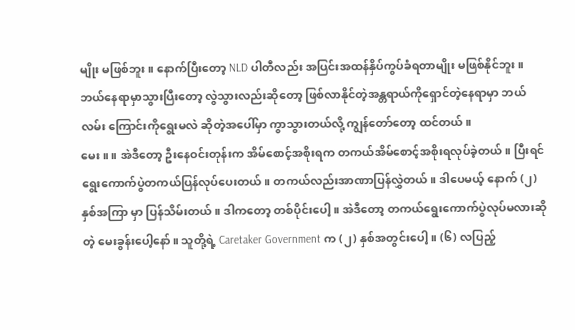မျိုး မဖြစ်ဘူး။ နောက်ပြီးတော့ NLD ပါတီလည်း အပြင်းအထန်နှိပ်ကွပ်ခံရတာမျိုး မဖြစ်နိုင်ဘူး။ ဘယ်နေရာမှာသွားပြီးတော့ လွဲသွားလည်းဆိုတော့ ဖြစ်လာနိုင်တဲ့အန္တရာယ်ကိုရှောင်တဲ့နေရာမှာ ဘယ်လမ်း ကြောင်းကိုရွေးမလဲ ဆိုတဲ့အပေါ်မှာ ကွာသွားတယ်လို့ ကျွန်တော်တော့ ထင်တယ်။
မေး ။ ။ အဲဒီတော့ ဦးနေဝင်းတုန်းက အိမ်စောင့်အစိုးရက တကယ်အိမ်စောင့်အစိုးရလုပ်ခဲ့တယ်။ ပြီးရင် ရွေးကောက်ပွဲတကယ်ပြန်လုပ်ပေးတယ်။ တကယ်လည်းအာဏာပြန်လွှဲတယ်။ ဒါပေမယ့် နောက် (၂) နှစ်အကြာ မှာ ပြန်သိမ်းတယ်။ ဒါကတော့ တစ်ပိုင်းပေါ့။ အဲဒီတော့ တကယ်ရွေးကောက်ပွဲလုပ်မလားဆိုတဲ့ မေးခွန်းပေါ့နော်။ သူတို့ရဲ့ Caretaker Government က (၂) နှစ်အတွင်းပေါ့။ (၆) လပြည့်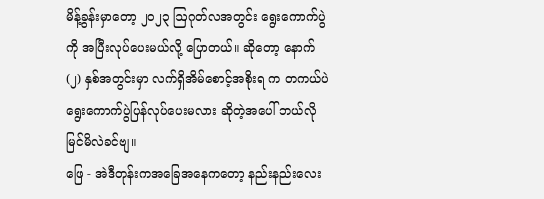မိန့်ခွန်းမှာတော့ ၂ဝ၂၃ ဩဂုတ်လအတွင်း ရွေးကောက်ပွဲကို အပြီးလုပ်ပေးမယ်လို့ ပြောတယ်။ ဆိုတော့ နောက်(၂) နှစ်အတွင်းမှာ လက်ရှိအိမ်စောင့်အစိုးရ က တကယ်ပဲရွေးကောက်ပွဲပြန်လုပ်ပေးမလား ဆိုတဲ့အပေါ် ဘယ်လိုမြင်မိလဲခင်ဗျ။
ဖြေ - အဲဒီတုန်းကအခြေအနေကတော့ နည်းနည်းလေး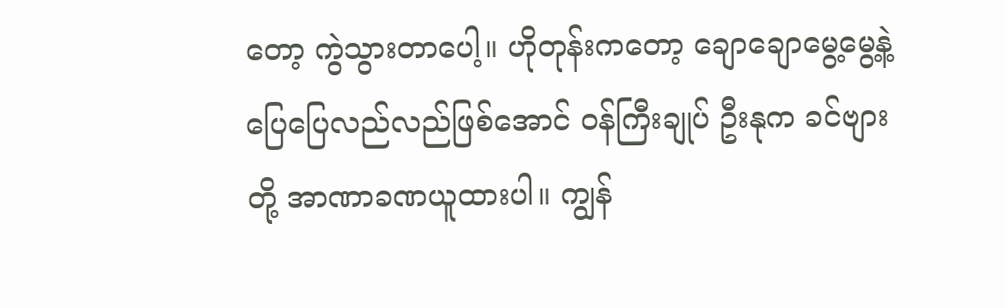တော့ ကွဲသွားတာပေါ့။ ဟိုတုန်းကတော့ ချောချောမွေ့မွေ့နဲ့ ပြေပြေလည်လည်ဖြစ်အောင် ဝန်ကြီးချုပ် ဦးနုက ခင်ဗျားတို့ အာဏာခဏယူထားပါ။ ကျွန်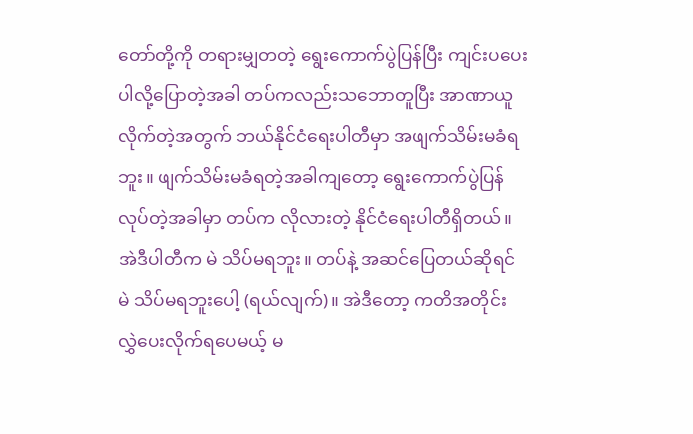တော်တို့ကို တရားမျှတတဲ့ ရွေးကောက်ပွဲပြန်ပြီး ကျင်းပပေးပါလို့ပြောတဲ့အခါ တပ်ကလည်းသဘောတူပြီး အာဏာယူလိုက်တဲ့အတွက် ဘယ်နိုင်ငံရေးပါတီမှာ အဖျက်သိမ်းမခံရဘူး။ ဖျက်သိမ်းမခံရတဲ့အခါကျတော့ ရွေးကောက်ပွဲပြန်လုပ်တဲ့အခါမှာ တပ်က လိုလားတဲ့ နိုင်ငံရေးပါတီရှိတယ်။ အဲဒီပါတီက မဲ သိပ်မရဘူး။ တပ်နဲ့ အဆင်ပြေတယ်ဆိုရင် မဲ သိပ်မရဘူးပေါ့ (ရယ်လျက်)။ အဲဒီတော့ ကတိအတိုင်း လွှဲပေးလိုက်ရပေမယ့် မ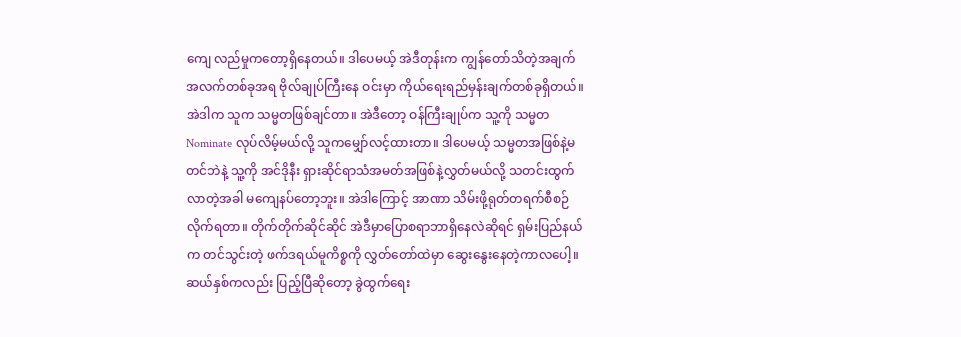ကျေ လည်မှုကတော့ရှိနေတယ်။ ဒါပေမယ့် အဲဒီတုန်းက ကျွန်တော်သိတဲ့အချက်အလက်တစ်ခုအရ ဗိုလ်ချုပ်ကြီးနေ ဝင်းမှာ ကိုယ်ရေးရည်မှန်းချက်တစ်ခုရှိတယ်။ အဲဒါက သူက သမ္မတဖြစ်ချင်တာ။ အဲဒီတော့ ဝန်ကြီးချုပ်က သူ့ကို သမ္မတ Nominate လုပ်လိမ့်မယ်လို့ သူကမျှော်လင့်ထားတာ။ ဒါပေမယ့် သမ္မတအဖြစ်နဲ့မတင်ဘဲနဲ့ သူ့ကို အင်ဒိုနီး ရှားဆိုင်ရာသံအမတ်အဖြစ်နဲ့လွှတ်မယ်လို့ သတင်းထွက်လာတဲ့အခါ မကျေနပ်တော့ဘူး။ အဲဒါကြောင့် အာဏာ သိမ်းဖို့ရုတ်တရက်စီစဉ်လိုက်ရတာ။ တိုက်တိုက်ဆိုင်ဆိုင် အဲဒီမှာပြောစရာဘာရှိနေလဲဆိုရင် ရှမ်းပြည်နယ်က တင်သွင်းတဲ့ ဖက်ဒရယ်မူကိစ္စကို လွှတ်တော်ထဲမှာ ဆွေးနွေးနေတဲ့ကာလပေါ့။ ဆယ်နှစ်ကလည်း ပြည့်ပြီဆိုတော့ ခွဲထွက်ရေး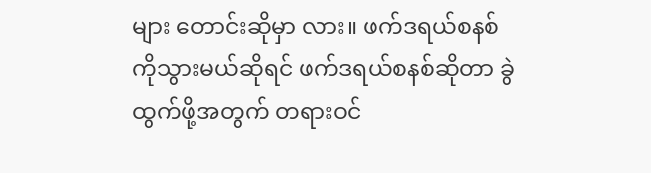များ တောင်းဆိုမှာ လား။ ဖက်ဒရယ်စနစ်ကိုသွားမယ်ဆိုရင် ဖက်ဒရယ်စနစ်ဆိုတာ ခွဲထွက်ဖို့အတွက် တရားဝင်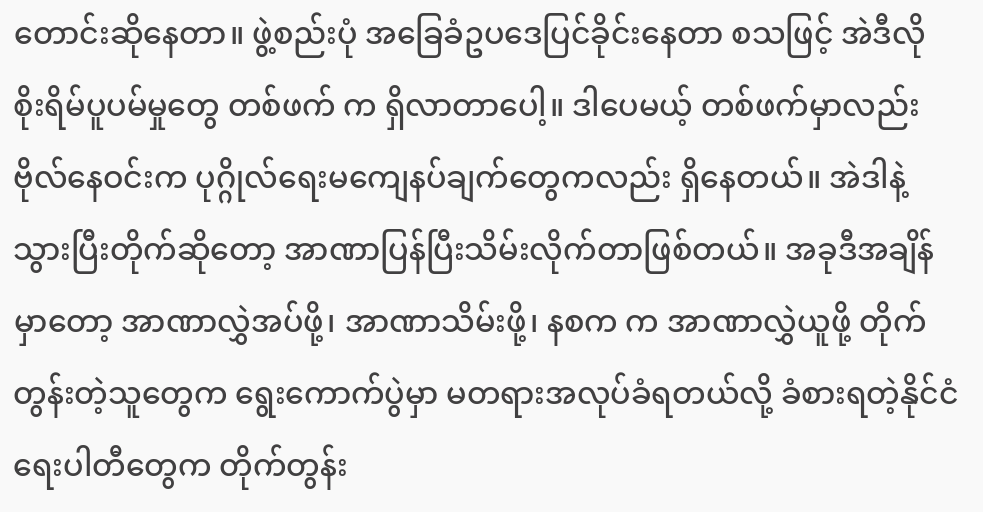တောင်းဆိုနေတာ။ ဖွဲ့စည်းပုံ အခြေခံဥပဒေပြင်ခိုင်းနေတာ စသဖြင့် အဲဒီလို စိုးရိမ်ပူပမ်မှုတွေ တစ်ဖက် က ရှိလာတာပေါ့။ ဒါပေမယ့် တစ်ဖက်မှာလည်း ဗိုလ်နေဝင်းက ပုဂ္ဂိုလ်ရေးမကျေနပ်ချက်တွေကလည်း ရှိနေတယ်။ အဲဒါနဲ့သွားပြီးတိုက်ဆိုတော့ အာဏာပြန်ပြီးသိမ်းလိုက်တာဖြစ်တယ်။ အခုဒီအချိန်မှာတော့ အာဏာလွှဲအပ်ဖို့၊ အာဏာသိမ်းဖို့၊ နစက က အာဏာလွှဲယူဖို့ တိုက်တွန်းတဲ့သူတွေက ရွေးကောက်ပွဲမှာ မတရားအလုပ်ခံရတယ်လို့ ခံစားရတဲ့နိုင်ငံရေးပါတီတွေက တိုက်တွန်း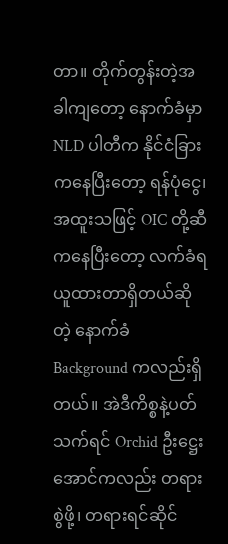တာ။ တိုက်တွန်းတဲ့အခါကျတော့ နောက်ခံမှာ NLD ပါတီက နိုင်ငံခြား ကနေပြီးတော့ ရန်ပုံငွေ၊ အထူးသဖြင့် OIC တို့ဆီကနေပြီးတော့ လက်ခံရယူထားတာရှိတယ်ဆိုတဲ့ နောက်ခံ Background ကလည်းရှိတယ်။ အဲဒီကိစ္စနဲ့ပတ်သက်ရင် Orchid ဦးဋ္ဌေးအောင်ကလည်း တရားစွဲဖို့၊ တရားရင်ဆိုင်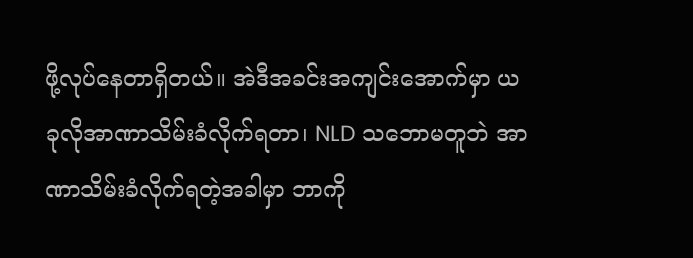ဖို့လုပ်နေတာရှိတယ်။ အဲဒီအခင်းအကျင်းအောက်မှာ ယခုလိုအာဏာသိမ်းခံလိုက်ရတာ၊ NLD သဘောမတူဘဲ အာဏာသိမ်းခံလိုက်ရတဲ့အခါမှာ ဘာကို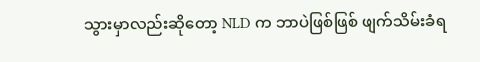သွားမှာလည်းဆိုတော့ NLD က ဘာပဲဖြစ်ဖြစ် ဖျက်သိမ်းခံရ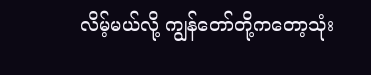လိမ့်မယ်လို့ ကျွန်တော်တို့ကတော့သုံး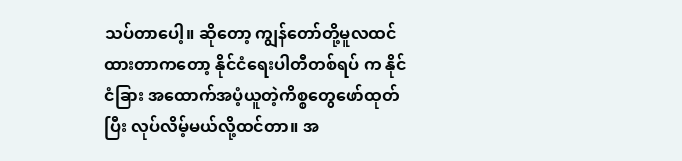သပ်တာပေါ့။ ဆိုတော့ ကျွန်တော်တို့မူလထင်ထားတာကတော့ နိုင်ငံရေးပါတီတစ်ရပ် က နိုင်ငံခြား အထောက်အပံ့ယူတဲ့ကိစ္စတွေဖော်ထုတ်ပြီး လုပ်လိမ့်မယ်လို့ထင်တာ။ အ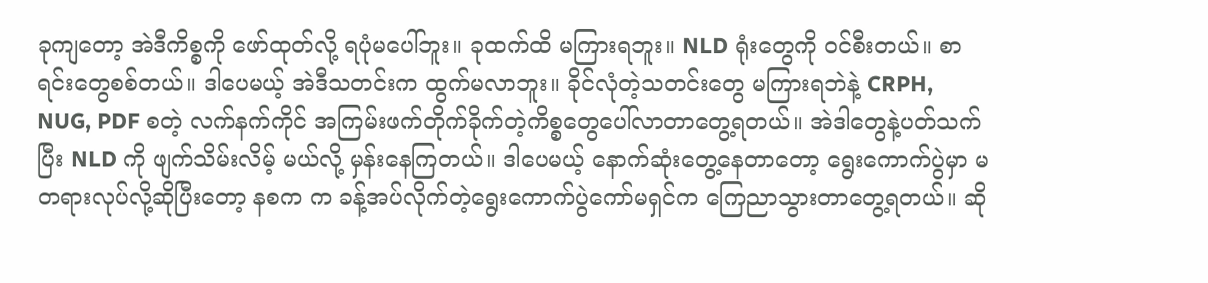ခုကျတော့ အဲဒီကိစ္စကို ဖော်ထုတ်လို့ ရပုံမပေါ်ဘူး။ ခုထက်ထိ မကြားရဘူး။ NLD ရုံးတွေကို ဝင်စီးတယ်။ စာရင်းတွေစစ်တယ်။ ဒါပေမယ့် အဲဒီသတင်းက ထွက်မလာဘူး။ ခိုင်လုံတဲ့သတင်းတွေ မကြားရဘဲနဲ့ CRPH, NUG, PDF စတဲ့ လက်နက်ကိုင် အကြမ်းဖက်တိုက်ခိုက်တဲ့ကိစ္စတွေပေါ်လာတာတွေ့ရတယ်။ အဲဒါတွေနဲ့ပတ်သက်ပြီး NLD ကို ဖျက်သိမ်းလိမ့် မယ်လို့ မှန်းနေကြတယ်။ ဒါပေမယ့် နောက်ဆုံးတွေ့နေတာတော့ ရွေးကောက်ပွဲမှာ မတရားလုပ်လို့ဆိုပြီးတော့ နစက က ခန့်အပ်လိုက်တဲ့ရွေးကောက်ပွဲကော်မရှင်က ကြေညာသွားတာတွေ့ရတယ်။ ဆို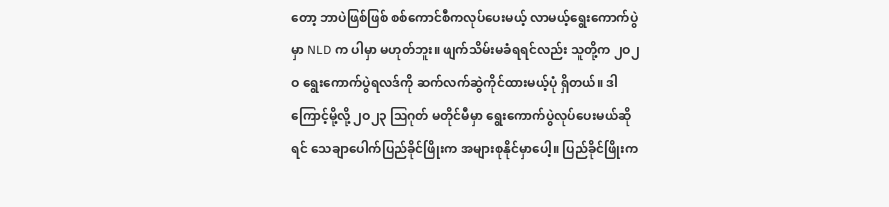တော့ ဘာပဲဖြစ်ဖြစ် စစ်ကောင်စီကလုပ်ပေးမယ့် လာမယ့်ရွေးကောက်ပွဲမှာ NLD က ပါမှာ မဟုတ်ဘူး။ ဖျက်သိမ်းမခံရရင်လည်း သူတို့က ၂ဝ၂ဝ ရွေးကောက်ပွဲရလဒ်ကို ဆက်လက်ဆွဲကိုင်ထားမယ့်ပုံ ရှိတယ်။ ဒါကြောင့်မို့လို့ ၂ဝ၂၃ ဩဂုတ် မတိုင်မီမှာ ရွေးကောက်ပွဲလုပ်ပေးမယ်ဆိုရင် သေချာပေါက်ပြည်ခိုင်ဖြိုးက အများစုနိုင်မှာပေါ့။ ပြည်ခိုင်ဖြိုးက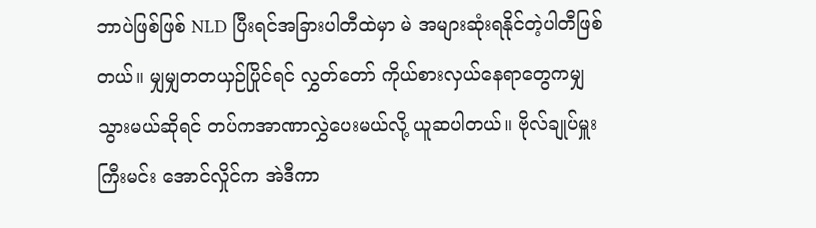ဘာပဲဖြစ်ဖြစ် NLD ပြီးရင်အခြားပါတီထဲမှာ မဲ အများဆုံးရနိုင်တဲ့ပါတီဖြစ်တယ်။ မျှမျှတတယှဉ်ပြိုင်ရင် လွှတ်တော် ကိုယ်စားလှယ်နေရာတွေကမျှသွားမယ်ဆိုရင် တပ်ကအာဏာလွှဲပေးမယ်လို့ ယူဆပါတယ်။ ဗိုလ်ချုပ်မှူးကြီးမင်း အောင်လှိုင်က အဲဒီကာ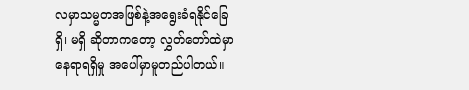လမှာသမ္မတအဖြစ်နဲ့အရွေးခံရနိုင်ခြေ ရှိ၊ မရှိ ဆိုတာကတော့ လွှတ်တော်ထဲမှာ နေရာရရှိမှု အပေါ်မှာမူတည်ပါတယ်။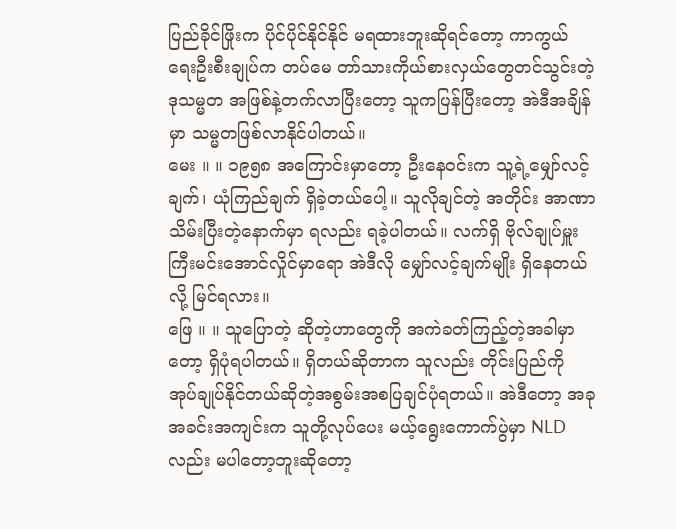ပြည်ခိုင်ဖြိုးက ပိုင်ပိုင်နိုင်နိုင် မရထားဘူးဆိုရင်တော့ ကာကွယ်ရေးဦးစီးချုပ်က တပ်မေ တာ်သားကိုယ်စားလှယ်တွေတင်သွင်းတဲ့ ဒုသမ္မတ အဖြစ်နဲ့တက်လာပြီးတော့ သူကပြန်ပြီးတော့ အဲဒီအချိန်မှာ သမ္မတဖြစ်လာနိုင်ပါတယ်။
မေး ။ ။ ၁၉၅၈ အကြောင်းမှာတော့ ဦးနေဝင်းက သူ့ရဲ့မျှော်လင့်ချက်၊ ယုံကြည်ချက် ရှိခဲ့တယ်ပေါ့။ သူလိုချင်တဲ့ အတိုင်း အာဏာသိမ်းပြီးတဲ့နောက်မှာ ရလည်း ရခဲ့ပါတယ်။ လက်ရှိ ဗိုလ်ချုပ်မှူးကြီးမင်းအောင်လှိုင်မှာရော အဲဒီလို မျှော်လင့်ချက်မျိုး ရှိနေတယ်လို့ မြင်ရလား။
ဖြေ ။ ။ သူပြောတဲ့ ဆိုတဲ့ဟာတွေကို အကဲခတ်ကြည့်တဲ့အခါမှာတော့ ရှိပုံရပါတယ်။ ရှိတယ်ဆိုတာက သူလည်း တိုင်းပြည်ကို အုပ်ချုပ်နိုင်တယ်ဆိုတဲ့အစွမ်းအစပြချင်ပုံရတယ်။ အဲဒီတော့ အခုအခင်းအကျင်းက သူတို့လုပ်ပေး မယ့်ရွေးကောက်ပွဲမှာ NLD လည်း မပါတော့ဘူးဆိုတော့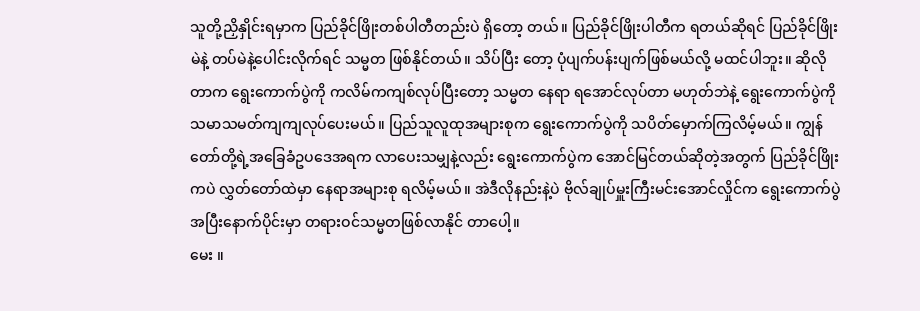သူတို့ညှိနှိုင်းရမှာက ပြည်ခိုင်ဖြိုးတစ်ပါတီတည်းပဲ ရှိတော့ တယ်။ ပြည်ခိုင်ဖြိုးပါတီက ရတယ်ဆိုရင် ပြည်ခိုင်ဖြိုး မဲနဲ့ တပ်မဲနဲ့ပေါင်းလိုက်ရင် သမ္မတ ဖြစ်နိုင်တယ်။ သိပ်ပြီး တော့ ပုံပျက်ပန်းပျက်ဖြစ်မယ်လို့ မထင်ပါဘူး။ ဆိုလိုတာက ရွေးကောက်ပွဲကို ကလိမ်ကကျစ်လုပ်ပြီးတော့ သမ္မတ နေရာ ရအောင်လုပ်တာ မဟုတ်ဘဲနဲ့ ရွေးကောက်ပွဲကို သမာသမတ်ကျကျလုပ်ပေးမယ်။ ပြည်သူလူထုအများစုက ရွေးကောက်ပွဲကို သပိတ်မှောက်ကြလိမ့်မယ်။ ကျွန်တော်တို့ရဲ့အခြေခံဥပဒေအရက လာပေးသမျှနဲ့လည်း ရွေးကောက်ပွဲက အောင်မြင်တယ်ဆိုတဲ့အတွက် ပြည်ခိုင်ဖြိုးကပဲ လွှတ်တော်ထဲမှာ နေရာအများစု ရလိမ့်မယ်။ အဲဒီလိုနည်းနဲ့ပဲ ဗိုလ်ချုပ်မှူးကြီးမင်းအောင်လှိုင်က ရွေးကောက်ပွဲအပြီးနောက်ပိုင်းမှာ တရားဝင်သမ္မတဖြစ်လာနိုင် တာပေါ့။
မေး ။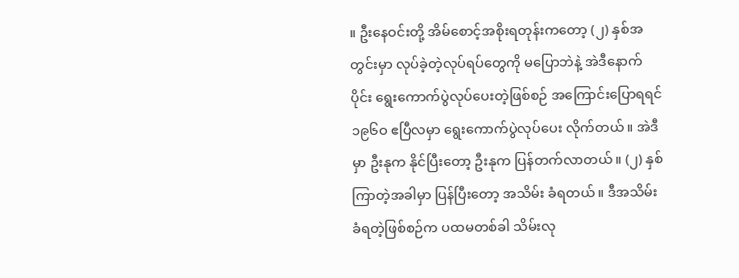။ ဦးနေဝင်းတို့ အိမ်စောင့်အစိုးရတုန်းကတော့ (၂) နှစ်အတွင်းမှာ လုပ်ခဲ့တဲ့လုပ်ရပ်တွေကို မပြောဘဲနဲ့ အဲဒီနောက်ပိုင်း ရွေးကောက်ပွဲလုပ်ပေးတဲ့ဖြစ်စဉ် အကြောင်းပြောရရင် ၁၉၆ဝ ဧပြီလမှာ ရွေးကောက်ပွဲလုပ်ပေး လိုက်တယ်။ အဲဒီမှာ ဦးနုက နိုင်ပြီးတော့ ဦးနုက ပြန်တက်လာတယ်။ (၂) နှစ်ကြာတဲ့အခါမှာ ပြန်ပြီးတော့ အသိမ်း ခံရတယ်။ ဒီအသိမ်းခံရတဲ့ဖြစ်စဉ်က ပထမတစ်ခါ သိမ်းလု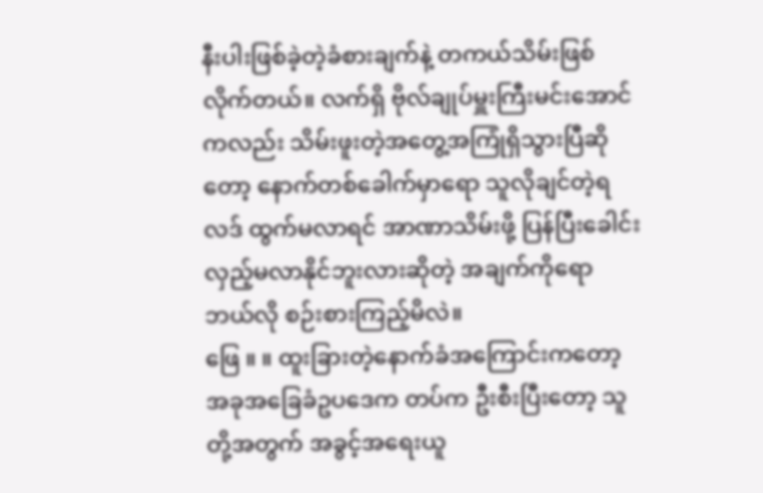နီးပါးဖြစ်ခဲ့တဲ့ခံစားချက်နဲ့ တကယ်သိမ်းဖြစ်လိုက်တယ်။ လက်ရှိ ဗိုလ်ချုပ်မှူးကြီးမင်းအောင်ကလည်း သိမ်းဖူးတဲ့အတွေ့အကြုံရှိသွားပြီဆိုတော့ နောက်တစ်ခေါက်မှာရော သူလိုချင်တဲ့ရလဒ် ထွက်မလာရင် အာဏာသိမ်းဖို့ ပြန်ပြီးခေါင်းလှည့်မလာနိုင်ဘူးလားဆိုတဲ့ အချက်ကိုရော ဘယ်လို စဉ်းစားကြည့်မိလဲ။
ဖြေ ။ ။ ထူးခြားတဲ့နောက်ခံအကြောင်းကတော့ အခုအခြေခံဥပဒေက တပ်က ဦးစီးပြီးတော့ သူတို့အတွက် အခွင့်အရေးယူ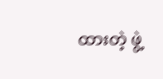ထားတဲ့ ဖွဲ့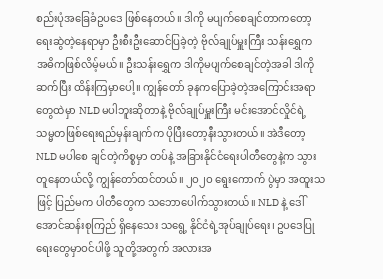စည်းပုံအခြေခံဥပဒေ ဖြစ်နေတယ်။ ဒါကို မပျက်စေချင်တာကတော့ ရေးဆွဲတဲ့နေရာမှာ ဦးစီးဦးဆောင်ပြခဲ့တဲ့ ဗိုလ်ချုပ်မှူးကြီး သန်းရွှေက အဓိကဖြစ်လိမ့်မယ်။ ဦးသန်းရွှေက ဒါကိုမပျက်စေချင်တဲ့အခါ ဒါကိုဆက်ပြီး ထိန်းကြမှာပေါ့။ ကျွန်တော် ခုနကပြောခဲ့တဲ့အကြောင်းအရာတွေထဲမှာ NLD မပါဘူးဆိုတာနဲ့ ဗိုလ်ချုပ်မှူးကြီး မင်းအောင်လှိုင်ရဲ့ သမ္မတဖြစ်ရေးရည်မှန်းချက်က ပိုပြီးတော့နီးသွားတယ်။ အဲဒီတော့ NLD မပါစေ ချင်တဲ့ကိစ္စမှာ တပ်နဲ့ အခြားနိုင်ငံရေးပါတီတွေနဲ့က သွားတူနေတယ်လို့ ကျွန်တော်ထင်တယ်။ ၂ဝ၂ဝ ရွေးကောက် ပွဲမှာ အထူးသဖြင့် ပြည်မက ပါတီတွေက သဘောပေါက်သွားတယ်။ NLD နဲ့ ဒေါ်အောင်ဆန်းစုကြည် ရှိနေသေး သရွေ့ နိုင်ငံရဲ့အုပ်ချုပ်ရေး၊ ဥပဒေပြုရေးတွေမှာဝင်ပါဖို့ သူတို့အတွက် အလားအ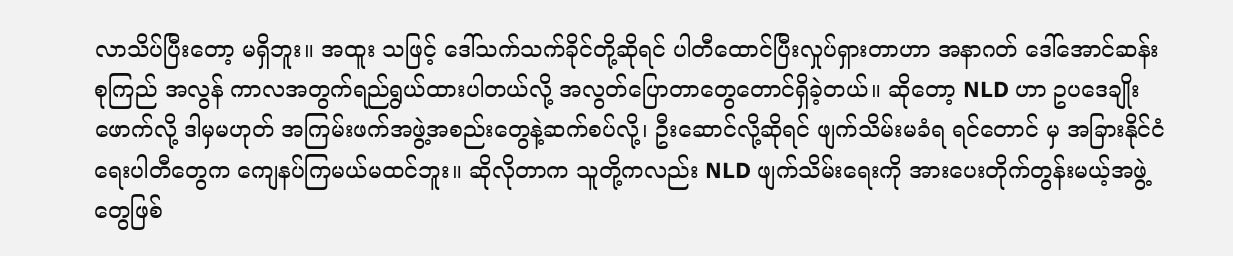လာသိပ်ပြီးတော့ မရှိဘူး။ အထူး သဖြင့် ဒေါ်သက်သက်ခိုင်တို့ဆိုရင် ပါတီထောင်ပြီးလှုပ်ရှားတာဟာ အနာဂတ် ဒေါ်အောင်ဆန်းစုကြည် အလွန် ကာလအတွက်ရည်ရွယ်ထားပါတယ်လို့ အလွတ်ပြောတာတွေတောင်ရှိခဲ့တယ်။ ဆိုတော့ NLD ဟာ ဥပဒေချိုး ဖောက်လို့ ဒါမှမဟုတ် အကြမ်းဖက်အဖွဲ့အစည်းတွေနဲ့ဆက်စပ်လို့၊ ဦးဆောင်လို့ဆိုရင် ဖျက်သိမ်းမခံရ ရင်တောင် မှ အခြားနိုင်ငံရေးပါတီတွေက ကျေနပ်ကြမယ်မထင်ဘူး။ ဆိုလိုတာက သူတို့ကလည်း NLD ဖျက်သိမ်းရေးကို အားပေးတိုက်တွန်းမယ့်အဖွဲ့တွေဖြစ်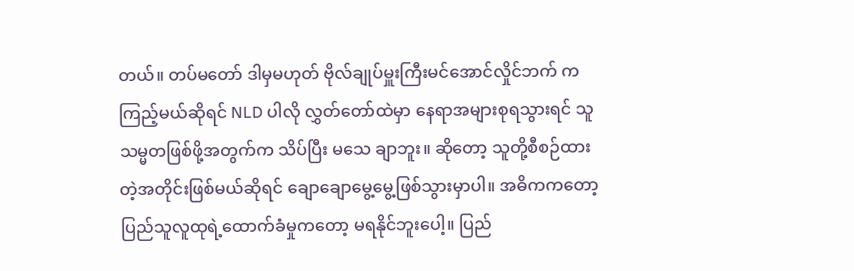တယ်။ တပ်မတော် ဒါမှမဟုတ် ဗိုလ်ချုပ်မှူးကြီးမင်အောင်လှိုင်ဘက် က ကြည့်မယ်ဆိုရင် NLD ပါလို လွှတ်တော်ထဲမှာ နေရာအများစုရသွားရင် သူသမ္မတဖြစ်ဖို့အတွက်က သိပ်ပြီး မသေ ချာဘူး။ ဆိုတော့ သူတို့စီစဉ်ထားတဲ့အတိုင်းဖြစ်မယ်ဆိုရင် ချောချောမွေ့မွေ့ဖြစ်သွားမှာပါ။ အဓိကကတော့ ပြည်သူလူထုရဲ့ထောက်ခံမှုကတော့ မရနိုင်ဘူးပေါ့။ ပြည်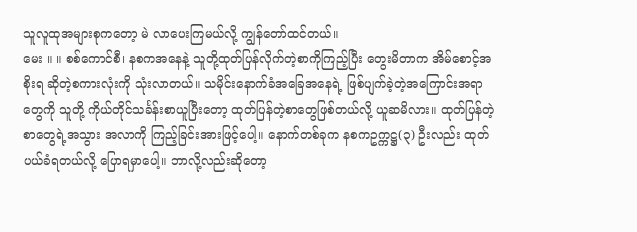သူလူထုအများစုကတော့ မဲ လာပေးကြမယ်လို့ ကျွန်တော်ထင်တယ်။
မေး ။ ။ စစ်ကောင်စီ၊ နစကအနေနဲ့ သူတို့ထုတ်ပြန်လိုက်တဲ့စာကိုကြည့်ပြီး တွေးမိတာက အိမ်စောင့်အစိုးရ ဆိုတဲ့စကားလုံးကို သုံးလာတယ်။ သမိုင်းနောက်ခံအခြေအနေရဲ့ ဖြစ်ပျက်ခဲ့တဲ့အကြောင်းအရာတွေကို သူတို့ ကိုယ်တိုင်သင်္ခန်းစာယူပြီးတော့ ထုတ်ပြန်တဲ့စာတွေဖြစ်တယ်လို့ ယူဆမိလား။ ထုတ်ပြန်တဲ့စာတွေရဲ့အသွား အလာကို ကြည့်ခြင်းအားဖြင့်ပေါ့။ နောက်တစ်ခုက နစကဥက္ကဋ္ဌ(၃) ဦးလည်း ထုတ်ပယ်ခံရတယ်လို့ ပြောရမှာပေါ့။ ဘာလို့လည်းဆိုတော့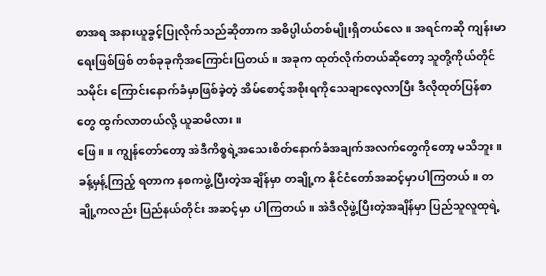စာအရ အနားယူခွင့်ပြုလိုက်သည်ဆိုတာက အဓိပ္ပါယ်တစ်မျိုးရှိတယ်လေ။ အရင်ကဆို ကျန်းမာရေးဖြစ်ဖြစ် တစ်ခုခုကိုအကြောင်းပြတယ်။ အခုက ထုတ်လိုက်တယ်ဆိုတော့ သူတို့ကိုယ်တိုင် သမိုင်း ကြောင်းနောက်ခံမှာဖြစ်ခဲ့တဲ့ အိမ်စောင့်အစိုးရကိုသေချာလေ့လာပြီး ဒီလိုထုတ်ပြန်စာတွေ ထွက်လာတယ်လို့ ယူဆမိလား။
ဖြေ ။ ။ ကျွန်တော်တော့ အဲဒီကိစ္စရဲ့အသေးစိတ်နောက်ခံအချက်အလက်တွေကိုတော့ မသိဘူး။ ခန့်မှန့်ကြည့် ရတာက နစကဖွဲ့ပြီးတဲ့အချိန်မှာ တချို့က နိုင်ငံတော်အဆင့်မှာပါကြတယ်။ တချို့ကလည်း ပြည်နယ်တိုင်း အဆင့်မှာ ပါကြတယ်။ အဲဒီလိုဖွဲ့ပြီးတဲ့အချိန်မှာ ပြည်သူလူထုရဲ့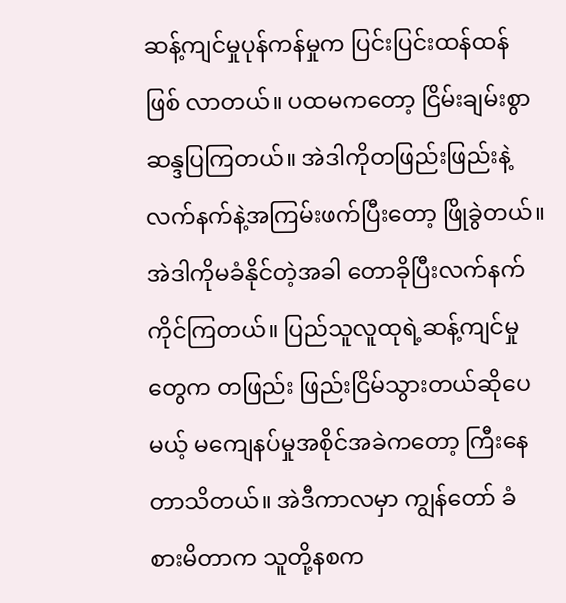ဆန့်ကျင်မှုပုန်ကန်မှုက ပြင်းပြင်းထန်ထန်ဖြစ် လာတယ်။ ပထမကတော့ ငြိမ်းချမ်းစွာ ဆန္ဒပြကြတယ်။ အဲဒါကိုတဖြည်းဖြည်းနဲ့ လက်နက်နဲ့အကြမ်းဖက်ပြီးတော့ ဖြိုခွဲတယ်။ အဲဒါကိုမခံနိုင်တဲ့အခါ တောခိုပြီးလက်နက်ကိုင်ကြတယ်။ ပြည်သူလူထုရဲ့ဆန့်ကျင်မှုတွေက တဖြည်း ဖြည်းငြိမ်သွားတယ်ဆိုပေမယ့် မကျေနပ်မှုအစိုင်အခဲကတော့ ကြီးနေတာသိတယ်။ အဲဒီကာလမှာ ကျွန်တော် ခံစားမိတာက သူတို့နစက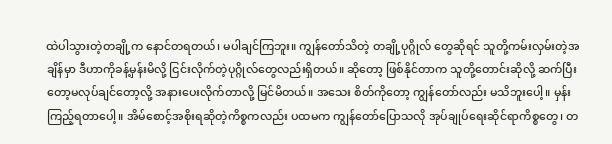ထဲပါသွားတဲ့တချို့က နောင်တရတယ်၊ မပါချင်ကြဘူး။ ကျွန်တော်သိတဲ့ တချို့ပုဂ္ဂိုလ် တွေဆိုရင် သူတို့ကမ်းလှမ်းတဲ့အချိန်မှာ ဒီဟာကိုခန့်မှန်းမိလို့ ငြင်းလိုက်တဲ့ပုဂ္ဂိုလ်တွေလည်းရှိတယ်။ ဆိုတော့ ဖြစ်နိုင်တာက သူတို့တောင်းဆိုလို့ ဆက်ပြီးတော့မလုပ်ချင်တော့လို့ အနားပေးလိုက်တာလို့ မြင်မိတယ်။ အသေး စိတ်ကိုတော့ ကျွန်တော်လည်း မသိဘူးပေါ့။ မှန်းကြည့်ရတာပေါ့။ အိမ်စောင့်အစိုးရဆိုတဲ့ကိစ္စကလည်း ပထမက ကျွန်တော်ပြောသလို အုပ်ချုပ်ရေးဆိုင်ရာကိစ္စတွေ၊ တ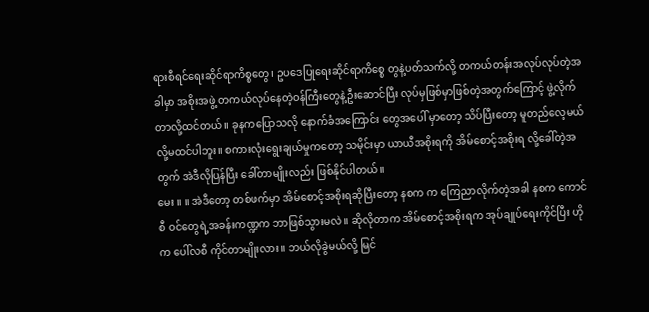ရားစီရင်ရေးဆိုင်ရာကိစ္စတွေ၊ ဥပဒေပြုရေးဆိုင်ရာကိစ္စေ တွနဲ့ပတ်သက်လို့ တကယ်တန်းအလုပ်လုပ်တဲ့အခါမှာ အစိုးအဖွဲ့ တကယ်လုပ်နေတဲ့ဝန်ကြီးတွေနဲ့ဦးဆောင်ပြီး လုပ်မှဖြစ်မှာဖြစ်တဲ့အတွက်ကြောင့် ဖွဲ့လိုက်တာလို့ထင်တယ်။ ခုနကပြောသလို နောက်ခံအကြောင်း တွေအပေါ် မှာတော့ သိပ်ပြီးတော့ မူတည်လေ့မယ်လို့မထင်ပါဘူး။ စကားလုံးရွေးချယ်မှုကတော့ သမိုင်းမှာ ယာယီအစိုးရကို အိမ်စောင့်အစိုးရ လို့ခေါ်တဲ့အတွက် အဲဒီလိုပြန်ပြီး ခေါ်တာမျိုးလည်း ဖြစ်နိုင်ပါတယ်။
မေး ။ ။ အဲဒီတော့ တစ်ဖက်မှာ အိမ်စောင့်အစိုးရဆိုပြီးတော့ နစက က ကြေညာလိုက်တဲ့အခါ နစက ကောင်စီ ဝင်တွေရဲ့အခန်းကဏ္ဍက ဘာဖြစ်သွားမလဲ။ ဆိုလိုတာက အိမ်စောင့်အစိုးရက အုပ်ချုပ်ရေးကိုင်ပြီး ဟိုက ပေါ်လစီ ကိုင်တာမျိုးလား။ ဘယ်လိုခွဲမယ်လို့ မြင်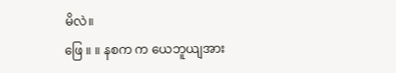မိလဲ။
ဖြေ ။ ။ နစက က ယေဘူယျအား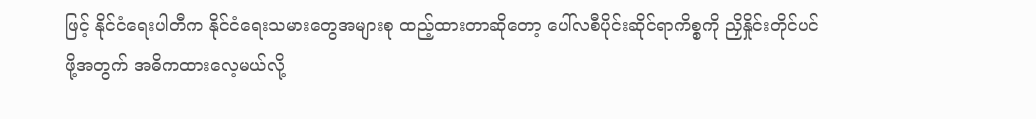ဖြင့် နိုင်ငံရေးပါတီက နိုင်ငံရေးသမားတွေအများစု ထည့်ထားတာဆိုတော့ ပေါ်လစီပိုင်းဆိုင်ရာကိစ္စကို ညှိနှိုင်းတိုင်ပင်ဖို့အတွက် အဓိကထားလေ့မယ်လို့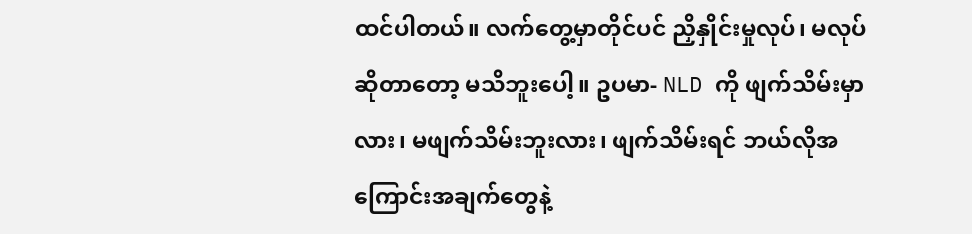ထင်ပါတယ်။ လက်တွေ့မှာတိုင်ပင် ညှိနှိုင်းမှုလုပ်၊ မလုပ်ဆိုတာတော့ မသိဘူးပေါ့။ ဥပမာ- NLD ကို ဖျက်သိမ်းမှာလား၊ မဖျက်သိမ်းဘူးလား၊ ဖျက်သိမ်းရင် ဘယ်လိုအကြောင်းအချက်တွေနဲ့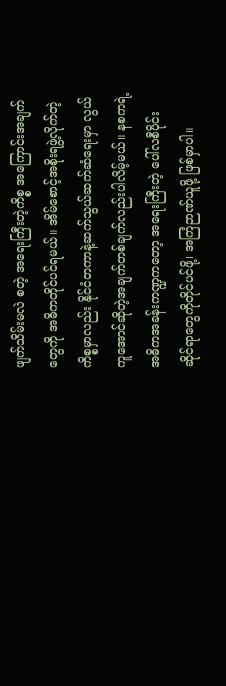ဖျက်သိမ်းမလဲ စတဲ့ အရေးကြီးတဲ့ကိစ္စ အကြောင်းအချက်တွေကို အဓိကတိုင်ပင်ရမယ်။ အိမ်စောင့်အစိုးရဖွဲ့လိုက်တဲ့ကိစ္စမှာလည်း နိုင်ငံတကာနဲ့ဆက်သွယ်ဆက်ဆံရေးမှာ လွယ်ကူအောင်ဆိုတဲ့အချက်တစ်ချက်လည်းပါလိမ့်မယ်။ နစကရဲ့အဓိကအခန်းကဏ္ဍကတော့ အရေးကြီးတဲ့ ပေါ်လစီပိုင်းဆိုင်ရာတွေကိုတိုင်ပင်ဖို့၊ အကြံဉာဏ်ယူဖို့ ဖြစ်မှာပါ။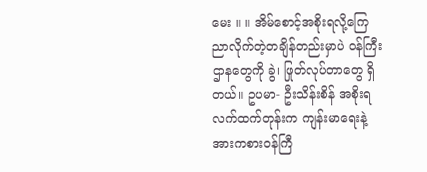မေး ။ ။ အိမ်စောင့်အစိုးရလို့ကြေညာလိုက်တဲ့တချိန်တည်းမှာပဲ ဝန်ကြီးဌာနတွေကို ခွဲ၊ ဖြုတ်လုပ်တာတွေ ရှိ တယ်။ ဥပမာ- ဦးသိန်းစိန် အစိုးရလက်ထက်တုန်းက ကျန်းမာရေးနဲ့အားကစားဝန်ကြီ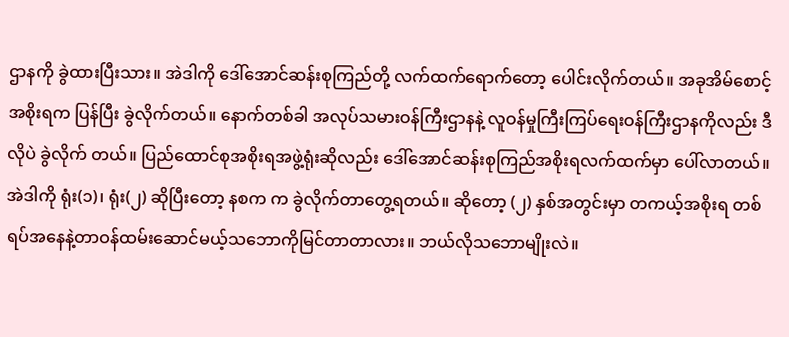ဌာနကို ခွဲထားပြီးသား။ အဲဒါကို ဒေါ်အောင်ဆန်းစုကြည်တို့ လက်ထက်ရောက်တော့ ပေါင်းလိုက်တယ်။ အခုအိမ်စောင့်အစိုးရက ပြန်ပြီး ခွဲလိုက်တယ်။ နောက်တစ်ခါ အလုပ်သမားဝန်ကြီးဌာနနဲ့ လူဝန်မှုကြီးကြပ်ရေးဝန်ကြီးဌာနကိုလည်း ဒီလိုပဲ ခွဲလိုက် တယ်။ ပြည်ထောင်စုအစိုးရအဖွဲ့ရုံးဆိုလည်း ဒေါ်အောင်ဆန်းစုကြည်အစိုးရလက်ထက်မှာ ပေါ်လာတယ်။ အဲဒါကို ရုံး(၁)၊ ရုံး(၂) ဆိုပြီးတော့ နစက က ခွဲလိုက်တာတွေ့ရတယ်။ ဆိုတော့ (၂) နှစ်အတွင်းမှာ တကယ့်အစိုးရ တစ်ရပ်အနေနဲ့တာဝန်ထမ်းဆောင်မယ့်သဘောကိုမြင်တာတာလား။ ဘယ်လိုသဘောမျိုးလဲ။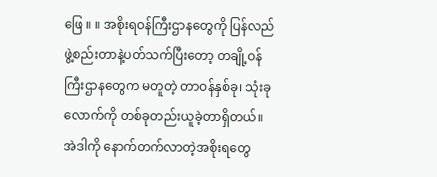ဖြေ ။ ။ အစိုးရဝန်ကြီးဌာနတွေကို ပြန်လည်ဖွဲ့စည်းတာနဲ့ပတ်သက်ပြီးတော့ တချို့ဝန်ကြီးဌာနတွေက မတူတဲ့ တာဝန်နှစ်ခု၊ သုံးခုလောက်ကို တစ်ခုတည်းယူခဲ့တာရှိတယ်။ အဲဒါကို နောက်တက်လာတဲ့အစိုးရတွေ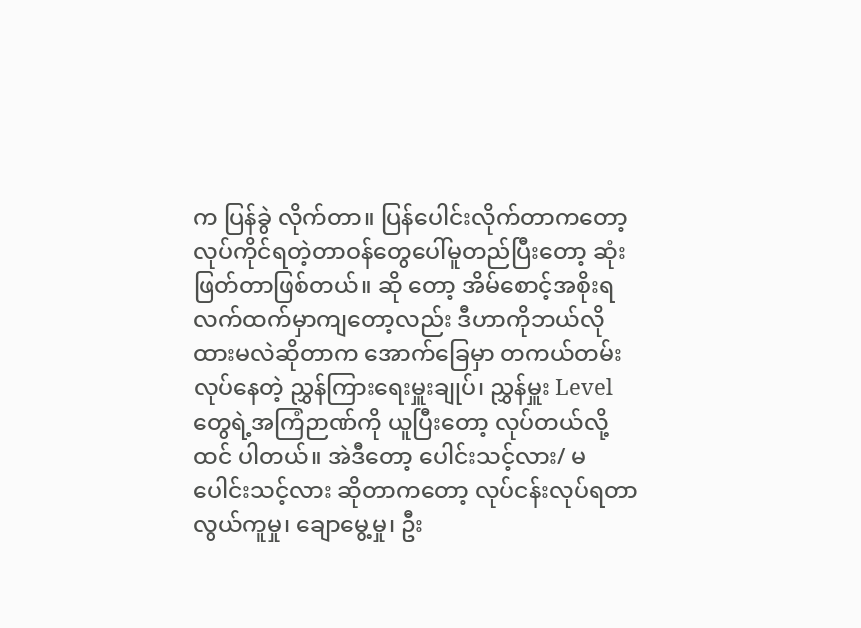က ပြန်ခွဲ လိုက်တာ။ ပြန်ပေါင်းလိုက်တာကတော့ လုပ်ကိုင်ရတဲ့တာဝန်တွေပေါ်မူတည်ပြီးတော့ ဆုံးဖြတ်တာဖြစ်တယ်။ ဆို တော့ အိမ်စောင့်အစိုးရလက်ထက်မှာကျတော့လည်း ဒီဟာကိုဘယ်လိုထားမလဲဆိုတာက အောက်ခြေမှာ တကယ်တမ်းလုပ်နေတဲ့ ညွှန်ကြားရေးမှူးချုပ်၊ ညွှန်မှူး Level တွေရဲ့အကြံဉာဏ်ကို ယူပြီးတော့ လုပ်တယ်လို့ ထင် ပါတယ်။ အဲဒီတော့ ပေါင်းသင့်လား/ မပေါင်းသင့်လား ဆိုတာကတော့ လုပ်ငန်းလုပ်ရတာ လွယ်ကူမှု၊ ချောမွေ့မှု၊ ဦး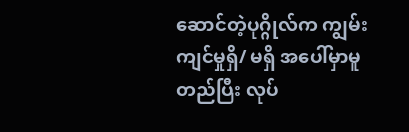ဆောင်တဲ့ပုဂ္ဂိုလ်က ကျွမ်းကျင်မှုရှိ/ မရှိ အပေါ်မှာမူတည်ပြီး လုပ်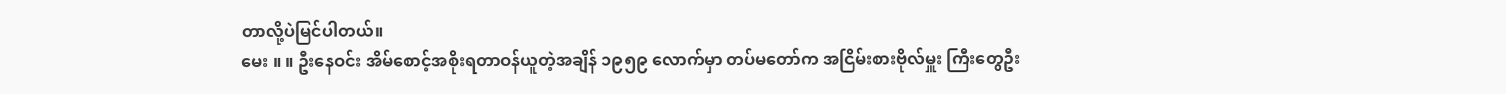တာလို့ပဲမြင်ပါတယ်။
မေး ။ ။ ဦးနေဝင်း အိမ်စောင့်အစိုးရတာဝန်ယူတဲ့အချိန် ၁၉၅၉ လောက်မှာ တပ်မတော်က အငြိမ်းစားဗိုလ်မှူး ကြီးတွေဦး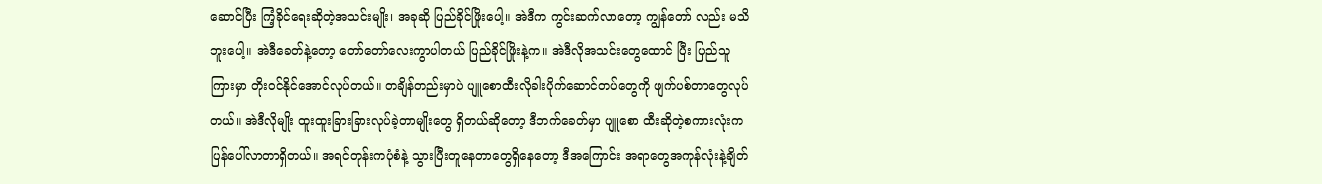ဆောင်ပြီး ကြံ့ခိုင်ရေးဆိုတဲ့အသင်းမျိုး၊ အခုဆို ပြည်ခိုင်ဖြိုးပေါ့။ အဲဒီက ကွင်းဆက်လာတော့ ကျွန်တော် လည်း မသိဘူးပေါ့။ အဲဒီခေတ်နဲ့တော့ တော်တော်လေးကွာပါတယ် ပြည်ခိုင်ဖြိုးနဲ့က။ အဲဒီလိုအသင်းတွေထောင် ပြီး ပြည်သူကြားမှာ တိုးဝင်နိုင်အောင်လုပ်တယ်။ တချိန်တည်းမှာပဲ ပျူစောထီးလိုခါးပိုက်ဆောင်တပ်တွေကို ဖျက်ပစ်တာတွေလုပ်တယ်။ အဲဒီလိုမျိုး ထူးထူးခြားခြားလုပ်ခဲ့တာမျိုးတွေ ရှိတယ်ဆိုတော့ ဒီဘက်ခေတ်မှာ ပျူစော ထီးဆိုတဲ့စကားလုံးက ပြန်ပေါ်လာတာရှိတယ်။ အရင်တုန်းကပုံစံနဲ့ သွားပြီးတူနေတာတွေရှိနေတော့ ဒီအကြောင်း အရာတွေအကုန်လုံးနဲ့ချိတ်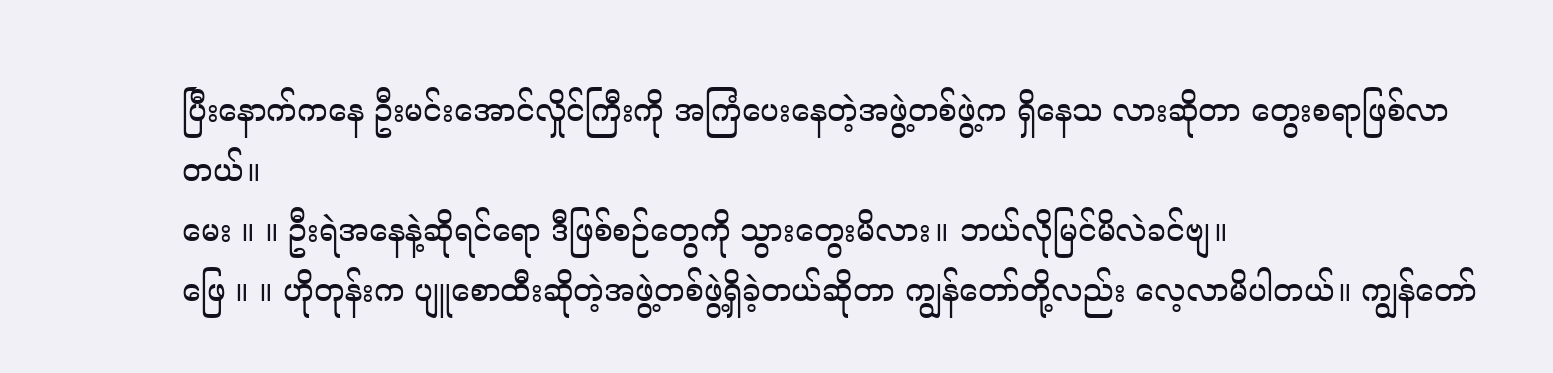ပြီးနောက်ကနေ ဦးမင်းအောင်လှိုင်ကြီးကို အကြံပေးနေတဲ့အဖွဲ့တစ်ဖွဲ့က ရှိနေသ လားဆိုတာ တွေးစရာဖြစ်လာတယ်။
မေး ။ ။ ဦးရဲအနေနဲ့ဆိုရင်ရော ဒီဖြစ်စဉ်တွေကို သွားတွေးမိလား။ ဘယ်လိုမြင်မိလဲခင်ဗျ။
ဖြေ ။ ။ ဟိုတုန်းက ပျူစောထီးဆိုတဲ့အဖွဲ့တစ်ဖွဲ့ရှိခဲ့တယ်ဆိုတာ ကျွန်တော်တို့လည်း လေ့လာမိပါတယ်။ ကျွန်တော်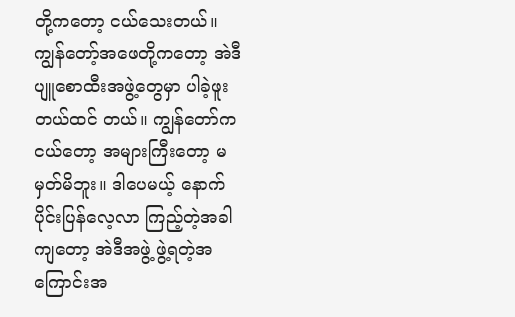တို့ကတော့ ငယ်သေးတယ်။ ကျွန်တော့်အဖေတို့ကတော့ အဲဒီပျူစောထီးအဖွဲ့တွေမှာ ပါခဲ့ဖူးတယ်ထင် တယ်။ ကျွန်တော်ကငယ်တော့ အများကြီးတော့ မမှတ်မိဘူး။ ဒါပေမယ့် နောက်ပိုင်းပြန်လေ့လာ ကြည့်တဲ့အခါ ကျတော့ အဲဒီအဖွဲ့ ဖွဲ့ရတဲ့အကြောင်းအ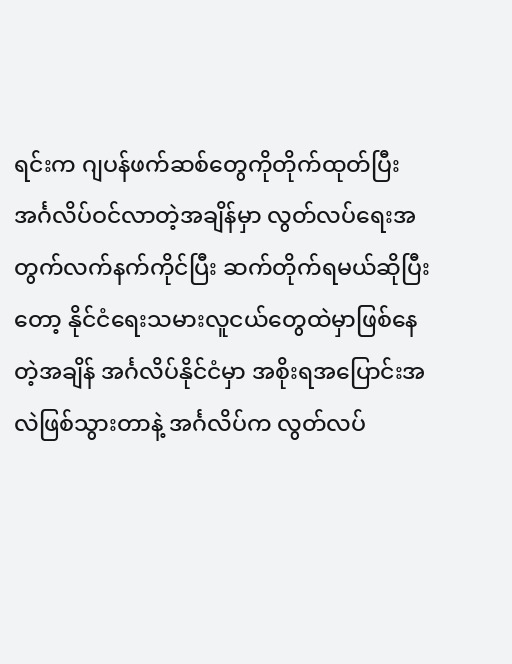ရင်းက ဂျပန်ဖက်ဆစ်တွေကိုတိုက်ထုတ်ပြီး အင်္ဂလိပ်ဝင်လာတဲ့အချိန်မှာ လွတ်လပ်ရေးအတွက်လက်နက်ကိုင်ပြီး ဆက်တိုက်ရမယ်ဆိုပြီးတော့ နိုင်ငံရေးသမားလူငယ်တွေထဲမှာဖြစ်နေ တဲ့အချိန် အင်္ဂလိပ်နိုင်ငံမှာ အစိုးရအပြောင်းအလဲဖြစ်သွားတာနဲ့ အင်္ဂလိပ်က လွတ်လပ်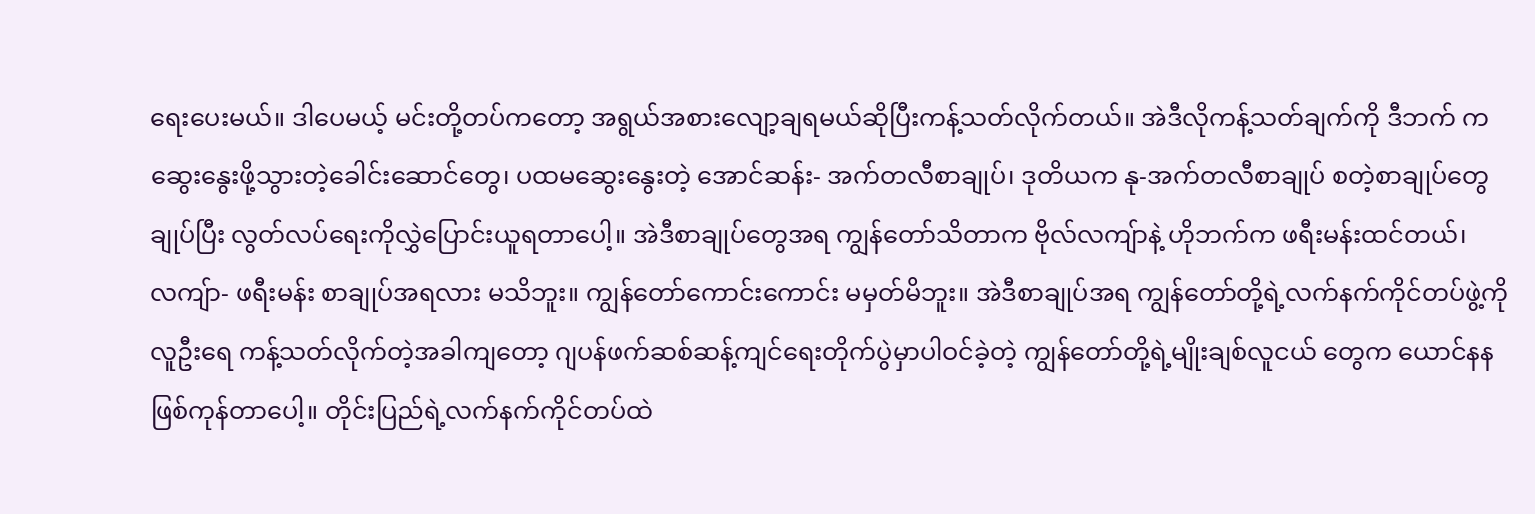ရေးပေးမယ်။ ဒါပေမယ့် မင်းတို့တပ်ကတော့ အရွယ်အစားလျော့ချရမယ်ဆိုပြီးကန့်သတ်လိုက်တယ်။ အဲဒီလိုကန့်သတ်ချက်ကို ဒီဘက် ကဆွေးနွေးဖို့သွားတဲ့ခေါင်းဆောင်တွေ၊ ပထမဆွေးနွေးတဲ့ အောင်ဆန်း- အက်တလီစာချုပ်၊ ဒုတိယက နု-အက်တလီစာချုပ် စတဲ့စာချုပ်တွေချုပ်ပြီး လွတ်လပ်ရေးကိုလွှဲပြောင်းယူရတာပေါ့။ အဲဒီစာချုပ်တွေအရ ကျွန်တော်သိတာက ဗိုလ်လကျ်ာနဲ့ ဟိုဘက်က ဖရီးမန်းထင်တယ်၊ လကျ်ာ- ဖရီးမန်း စာချုပ်အရလား မသိဘူး။ ကျွန်တော်ကောင်းကောင်း မမှတ်မိဘူး။ အဲဒီစာချုပ်အရ ကျွန်တော်တို့ရဲ့လက်နက်ကိုင်တပ်ဖွဲ့ကို လူဦးရေ ကန့်သတ်လိုက်တဲ့အခါကျတော့ ဂျပန်ဖက်ဆစ်ဆန့်ကျင်ရေးတိုက်ပွဲမှာပါဝင်ခဲ့တဲ့ ကျွန်တော်တို့ရဲ့မျိုးချစ်လူငယ် တွေက ယောင်နနဖြစ်ကုန်တာပေါ့။ တိုင်းပြည်ရဲ့လက်နက်ကိုင်တပ်ထဲ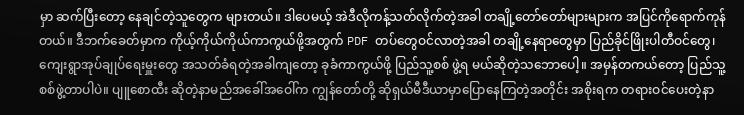မှာ ဆက်ပြီးတော့ နေချင်တဲ့သူတွေက များတယ်။ ဒါပေမယ့် အဲဒီလိုကန့်သတ်လိုက်တဲ့အခါ တချို့တော်တော်များများက အပြင်ကိုရောက်ကုန်တယ်။ ဒီဘက်ခေတ်မှာက ကိုယ့်ကိုယ်ကိုယ်ကာကွယ်ဖို့အတွက် PDF တပ်တွေဝင်လာတဲ့အခါ တချို့နေရာတွေမှာ ပြည်ခိုင်ဖြိုးပါတီဝင်တွေ၊ ကျေးရွာအုပ်ချုပ်ရေးမှူးတွေ အသတ်ခံရတဲ့အခါကျတော့ ခုခံကာကွယ်ဖို့ ပြည်သူ့စစ် ဖွဲ့ရ မယ်ဆိုတဲ့သဘောပေါ့။ အမှန်တကယ်တော့ ပြည်သူ့စစ်ဖွဲ့တာပါပဲ။ ပျူစောထီး ဆိုတဲ့နာမည်အခေါ်အဝေါ်က ကျွန်တော်တို့ ဆိုရှယ်မီဒီယာမှာပြောနေကြတဲ့အတိုင်း အစိုးရက တရားဝင်ပေးတဲ့နာ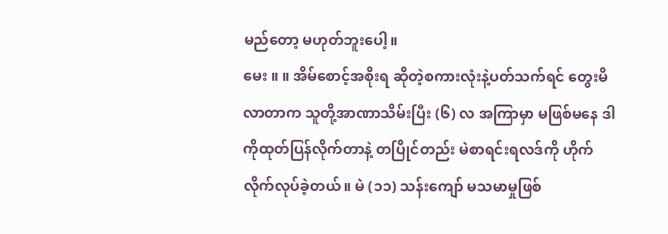မည်တော့ မဟုတ်ဘူးပေါ့။
မေး ။ ။ အိမ်စောင့်အစိုးရ ဆိုတဲ့စကားလုံးနဲ့ပတ်သက်ရင် တွေးမိလာတာက သူတို့အာဏာသိမ်းပြီး (၆) လ အကြာမှာ မဖြစ်မနေ ဒါကိုထုတ်ပြန်လိုက်တာနဲ့ တပြိုင်တည်း မဲစာရင်းရလဒ်ကို ဟိုက်လိုက်လုပ်ခဲ့တယ်။ မဲ (၁၁) သန်းကျော် မသမာမှုဖြစ်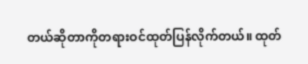တယ်ဆိုတာကိုတရားဝင်ထုတ်ပြန်လိုက်တယ်။ ထုတ်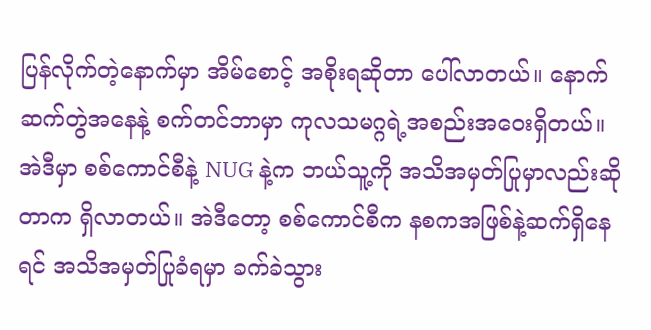ပြန်လိုက်တဲ့နောက်မှာ အိမ်စောင့် အစိုးရဆိုတာ ပေါ်လာတယ်။ နောက်ဆက်တွဲအနေနဲ့ စက်တင်ဘာမှာ ကုလသမဂ္ဂရဲ့အစည်းအဝေးရှိတယ်။ အဲဒီမှာ စစ်ကောင်စီနဲ့ NUG နဲ့က ဘယ်သူ့ကို အသိအမှတ်ပြုမှာလည်းဆိုတာက ရှိလာတယ်။ အဲဒီတော့ စစ်ကောင်စီက နစကအဖြစ်နဲ့ဆက်ရှိနေရင် အသိအမှတ်ပြုခံရမှာ ခက်ခဲသွား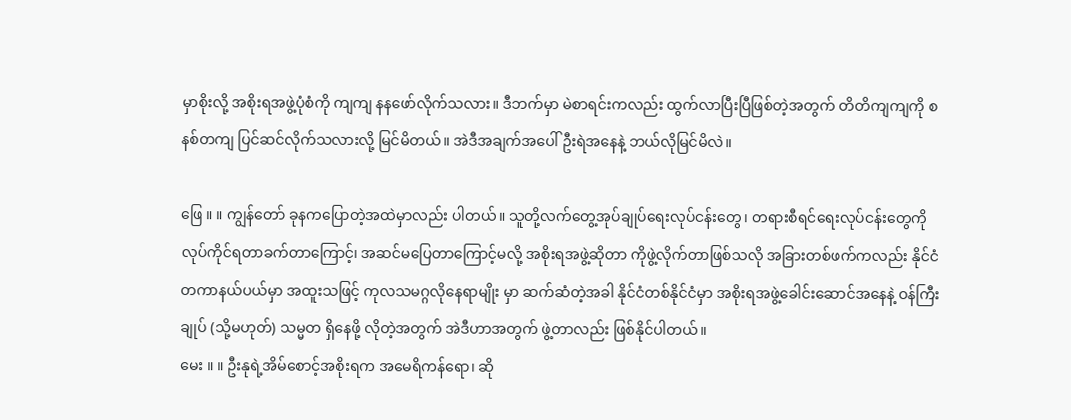မှာစိုးလို့ အစိုးရအဖွဲ့ပုံစံကို ကျကျ နနဖော်လိုက်သလား။ ဒီဘက်မှာ မဲစာရင်းကလည်း ထွက်လာပြီးပြီဖြစ်တဲ့အတွက် တိတိကျကျကို စနစ်တကျ ပြင်ဆင်လိုက်သလားလို့ မြင်မိတယ်။ အဲဒီအချက်အပေါ် ဦးရဲအနေနဲ့ ဘယ်လိုမြင်မိလဲ။

ဖြေ ။ ။ ကျွန်တော် ခုနကပြောတဲ့အထဲမှာလည်း ပါတယ်။ သူတို့လက်တွေ့အုပ်ချုပ်ရေးလုပ်ငန်းတွေ၊ တရားစီရင်ရေးလုပ်ငန်းတွေကို လုပ်ကိုင်ရတာခက်တာကြောင့်၊ အဆင်မပြေတာကြောင့်မလို့ အစိုးရအဖွဲ့ဆိုတာ ကိုဖွဲ့လိုက်တာဖြစ်သလို အခြားတစ်ဖက်ကလည်း နိုင်ငံတကာနယ်ပယ်မှာ အထူးသဖြင့် ကုလသမဂ္ဂလိုနေရာမျိုး မှာ ဆက်ဆံတဲ့အခါ နိုင်ငံတစ်နိုင်ငံမှာ အစိုးရအဖွဲ့ခေါင်းဆောင်အနေနဲ့ ဝန်ကြီးချုပ် (သို့မဟုတ်) သမ္မတ ရှိနေဖို့ လိုတဲ့အတွက် အဲဒီဟာအတွက် ဖွဲ့တာလည်း ဖြစ်နိုင်ပါတယ်။
မေး ။ ။ ဦးနုရဲ့အိမ်စောင့်အစိုးရက အမေရိကန်ရော၊ ဆို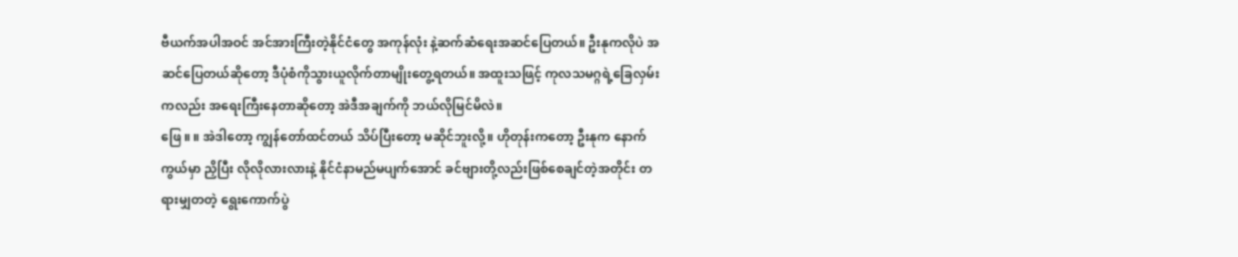ဗီယက်အပါအဝင် အင်အားကြီးတဲ့နိုင်ငံတွေ အကုန်လုံး နဲ့ဆက်ဆံရေးအဆင်ပြေတယ်။ ဦးနုကလိုပဲ အဆင်ပြေတယ်ဆိုတော့ ဒီပုံစံကိုသွားယူလိုက်တာမျိုးတွေ့ရတယ်။ အထူးသဖြင့် ကုလသမဂ္ဂရဲ့ခြေလှမ်းကလည်း အရေးကြီးနေတာဆိုတော့ အဲဒီအချက်ကို ဘယ်လိုမြင်မိလဲ။
ဖြေ ။ ။ အဲဒါတော့ ကျွန်တော်ထင်တယ် သိပ်ပြီးတော့ မဆိုင်ဘူးလို့။ ဟိုတုန်းကတော့ ဦးနုက နောက်ကွယ်မှာ ညှိပြီး လိုလိုလားလားနဲ့ နိုင်ငံနာမည်မပျက်အောင် ခင်ဗျားတို့လည်းဖြစ်စေချင်တဲ့အတိုင်း တရားမျှတတဲ့ ရွေးကောက်ပွဲ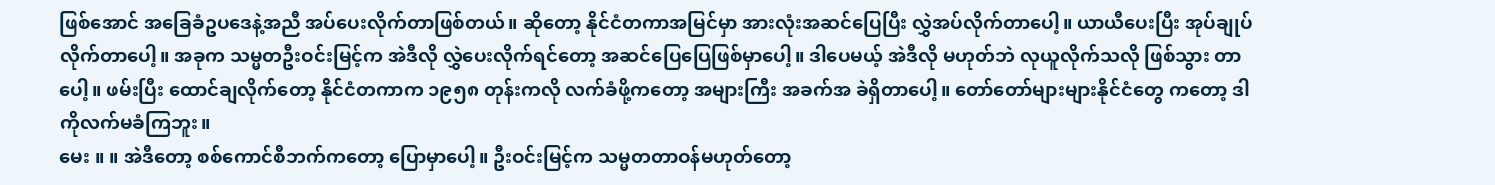ဖြစ်အောင် အခြေခံဥပဒေနဲ့အညီ အပ်ပေးလိုက်တာဖြစ်တယ်။ ဆိုတော့ နိုင်ငံတကာအမြင်မှာ အားလုံးအဆင်ပြေပြီး လွှဲအပ်လိုက်တာပေါ့။ ယာယီပေးပြီး အုပ်ချုပ်လိုက်တာပေါ့။ အခုက သမ္မတဦးဝင်းမြင့်က အဲဒီလို လွှဲပေးလိုက်ရင်တော့ အဆင်ပြေပြေဖြစ်မှာပေါ့။ ဒါပေမယ့် အဲဒီလို မဟုတ်ဘဲ လုယူလိုက်သလို ဖြစ်သွား တာပေါ့။ ဖမ်းပြီး ထောင်ချလိုက်တော့ နိုင်ငံတကာက ၁၉၅၈ တုန်းကလို လက်ခံဖို့ကတော့ အများကြီး အခက်အ ခဲရှိတာပေါ့။ တော်တော်များများနိုင်ငံတွေ ကတော့ ဒါကိုလက်မခံကြဘူး။
မေး ။ ။ အဲဒီတော့ စစ်ကောင်စီဘက်ကတော့ ပြောမှာပေါ့။ ဦးဝင်းမြင့်က သမ္မတတာဝန်မဟုတ်တော့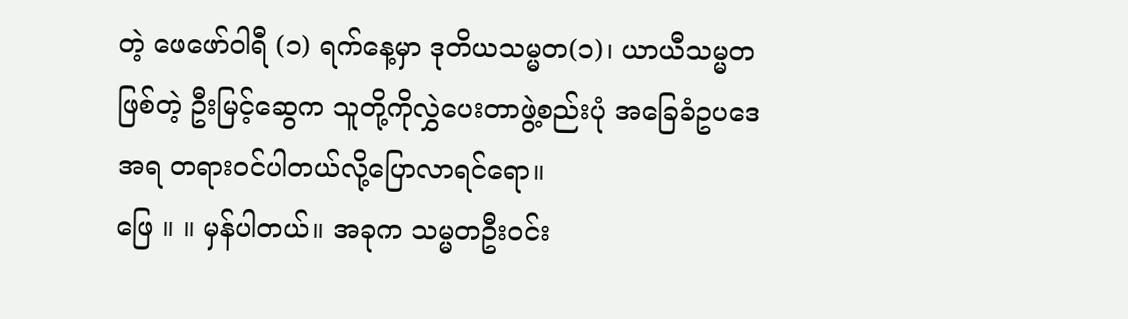တဲ့ ဖေဖော်ဝါရီ (၁) ရက်နေ့မှာ ဒုတိယသမ္မတ(၁)၊ ယာယီသမ္မတဖြစ်တဲ့ ဦးမြင့်ဆွေက သူတို့ကိုလွှဲပေးတာဖွဲ့စည်းပုံ အခြေခံဥပဒေအရ တရားဝင်ပါတယ်လို့ပြောလာရင်ရော။
ဖြေ ။ ။ မှန်ပါတယ်။ အခုက သမ္မတဦးဝင်း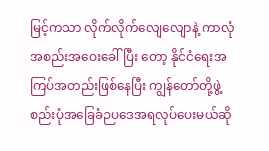မြင့်ကသာ လိုက်လိုက်လျေလျောနဲ့ ကာလုံအစည်းအဝေးခေါ်ပြီး တော့ နိုင်ငံရေးအကြပ်အတည်းဖြစ်နေပြီး ကျွန်တော်တို့ဖွဲ့စည်းပုံအခြေခံဉပဒေအရလုပ်ပေးမယ်ဆို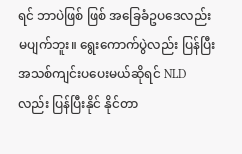ရင် ဘာပဲဖြစ် ဖြစ် အခြေခံဥပဒေလည်း မပျက်ဘူး။ ရွေးကောက်ပွဲလည်း ပြန်ပြီးအသစ်ကျင်းပပေးမယ်ဆိုရင် NLD လည်း ပြန်ပြီးနိုင် နိုင်တာ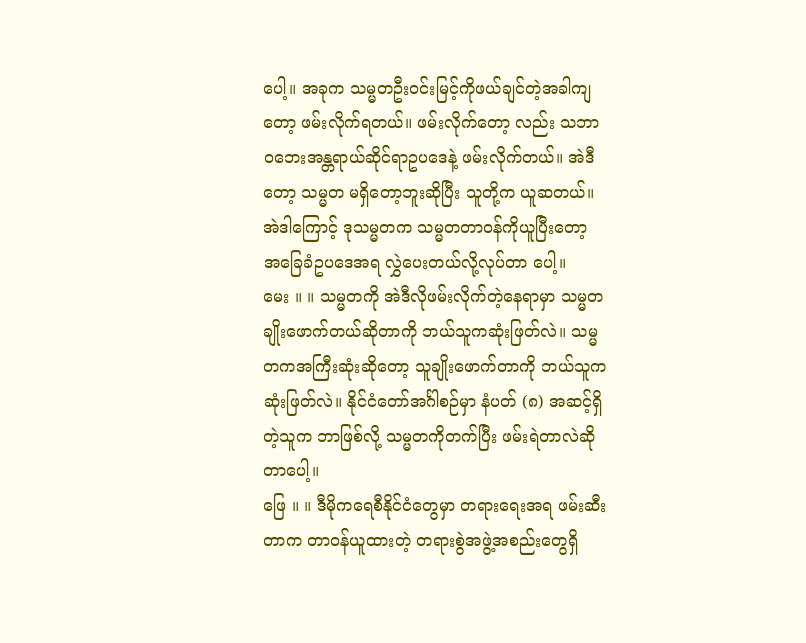ပေါ့။ အခုက သမ္မတဦးဝင်းမြင့်ကိုဖယ်ချင်တဲ့အခါကျတော့ ဖမ်းလိုက်ရတယ်။ ဖမ်းလိုက်တော့ လည်း သဘာဝဘေးအန္တရာယ်ဆိုင်ရာဥပဒေနဲ့ ဖမ်းလိုက်တယ်။ အဲဒီတော့ သမ္မတ မရှိတော့ဘူးဆိုပြီး သူတို့က ယူဆတယ်။ အဲဒါကြောင့် ဒုသမ္မတက သမ္မတတာဝန်ကိုယူပြီးတော့ အခြေခံဥပဒေအရ လွှဲပေးတယ်လို့လုပ်တာ ပေါ့။
မေး ။ ။ သမ္မတကို အဲဒီလိုဖမ်းလိုက်တဲ့နေရာမှာ သမ္မတချိုးဖောက်တယ်ဆိုတာကို ဘယ်သူကဆုံးဖြတ်လဲ။ သမ္မတကအကြီးဆုံးဆိုတော့ သူချိုးဖောက်တာကို ဘယ်သူက ဆုံးဖြတ်လဲ။ နိုင်ငံတော်အင်္ဂါစဉ်မှာ နံပတ် (၈) အဆင့်ရှိတဲ့သူက ဘာဖြစ်လို့ သမ္မတကိုတက်ပြီး ဖမ်းရဲတာလဲဆိုတာပေါ့။
ဖြေ ။ ။ ဒီမိုကရေစီနိုင်ငံတွေမှာ တရားရေးအရ ဖမ်းဆီးတာက တာဝန်ယူထားတဲ့ တရားစွဲအဖွဲ့အစည်းတွေရှိ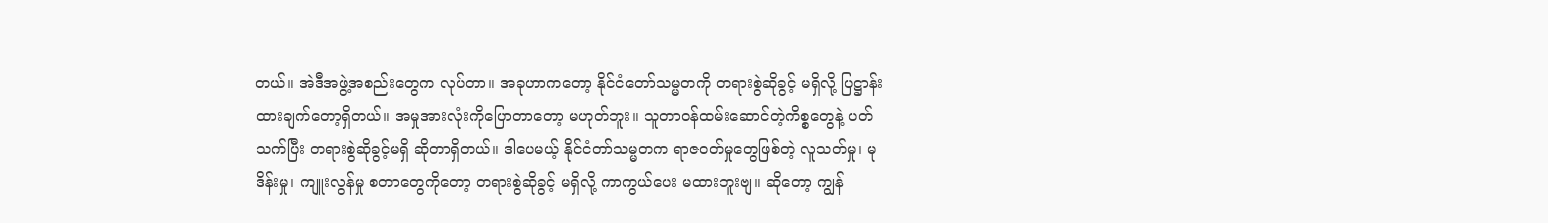တယ်။ အဲဒီအဖွဲ့အစည်းတွေက လုပ်တာ။ အခုဟာကတော့ နိုင်ငံတော်သမ္မတကို တရားစွဲဆိုခွင့် မရှိလို့ ပြဋ္ဌာန်း ထားချက်တော့ရှိတယ်။ အမှုအားလုံးကိုပြောတာတော့ မဟုတ်ဘူး။ သူတာဝန်ထမ်းဆောင်တဲ့ကိစ္စတွေနဲ့ ပတ်သက်ပြီး တရားစွဲဆိုခွင့်မရှိ ဆိုတာရှိတယ်။ ဒါပေမယ့် နိုင်ငံတာ်သမ္မတက ရာဇဝတ်မှုတွေဖြစ်တဲ့ လူသတ်မှု၊ မုဒိန်းမှု၊ ကျူးလွန်မှု စတာတွေကိုတော့ တရားစွဲဆိုခွင့် မရှိလို့ ကာကွယ်ပေး မထားဘူးဗျ။ ဆိုတော့ ကျွန်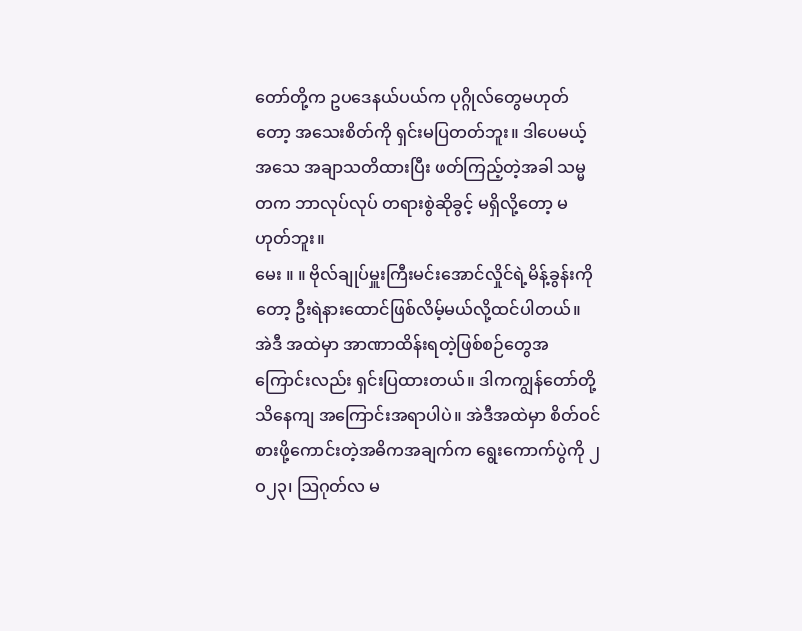တော်တို့က ဥပဒေနယ်ပယ်က ပုဂ္ဂိုလ်တွေမဟုတ်တော့ အသေးစိတ်ကို ရှင်းမပြတတ်ဘူး။ ဒါပေမယ့် အသေ အချာသတိထားပြီး ဖတ်ကြည့်တဲ့အခါ သမ္မတက ဘာလုပ်လုပ် တရားစွဲဆိုခွင့် မရှိလို့တော့ မဟုတ်ဘူး။
မေး ။ ။ ဗိုလ်ချုပ်မှူးကြီးမင်းအောင်လှိုင်ရဲ့မိန့်ခွန်းကိုတော့ ဦးရဲနားထောင်ဖြစ်လိမ့်မယ်လို့ထင်ပါတယ်။ အဲဒီ အထဲမှာ အာဏာထိန်းရတဲ့ဖြစ်စဉ်တွေအကြောင်းလည်း ရှင်းပြထားတယ်။ ဒါကကျွန်တော်တို့ သိနေကျ အကြောင်းအရာပါပဲ။ အဲဒီအထဲမှာ စိတ်ဝင်စားဖို့ကောင်းတဲ့အဓိကအချက်က ရွေးကောက်ပွဲကို ၂ဝ၂၃၊ ဩဂုတ်လ မ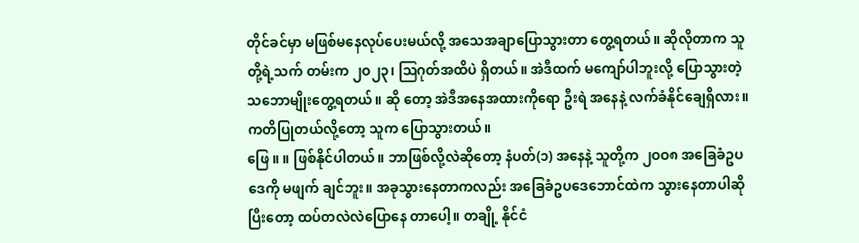တိုင်ခင်မှာ မဖြစ်မနေလုပ်ပေးမယ်လို့ အသေအချာပြောသွားတာ တွေ့ရတယ်။ ဆိုလိုတာက သူတို့ရဲ့သက် တမ်းက ၂ဝ၂၃၊ ဩဂုတ်အထိပဲ ရှိတယ်။ အဲဒီထက် မကျော်ပါဘူးလို့ ပြောသွားတဲ့သဘောမျိုးတွေ့ရတယ်။ ဆို တော့ အဲဒီအနေအထားကိုရော ဦးရဲ အနေနဲ့ လက်ခံနိုင်ချေရှိလား။ ကတိပြုတယ်လို့တော့ သူက ပြောသွားတယ်။
ဖြေ ။ ။ ဖြစ်နိုင်ပါတယ်။ ဘာဖြစ်လို့လဲဆိုတော့ နံပတ်(၁) အနေနဲ့ သူတို့က ၂ဝဝ၈ အခြေခံဥပဒေကို မဖျက် ချင်ဘူး။ အခုသွားနေတာကလည်း အခြေခံဥပဒေဘောင်ထဲက သွားနေတာပါဆိုပြီးတော့ ထပ်တလဲလဲပြောနေ တာပေါ့။ တချို့ နိုင်ငံ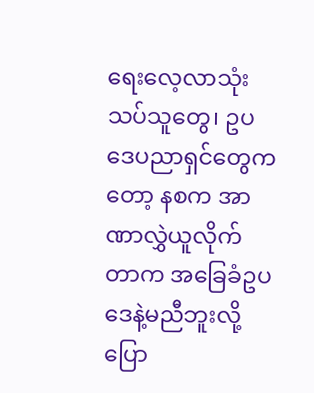ရေးလေ့လာသုံးသပ်သူတွေ၊ ဥပဒေပညာရှင်တွေကတော့ နစက အာဏာလွှဲယူလိုက်တာက အခြေခံဥပဒေနဲ့မညီဘူးလို့ ပြော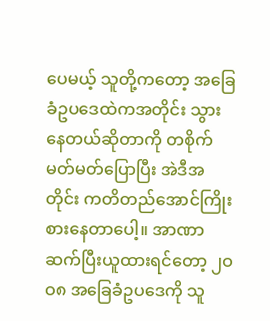ပေမယ့် သူတို့ကတော့ အခြေခံဥပဒေထဲကအတိုင်း သွားနေတယ်ဆိုတာကို တစိုက်မတ်မတ်ပြောပြီး အဲဒီအတိုင်း ကတိတည်အောင်ကြိုးစားနေတာပေါ့။ အာဏာဆက်ပြီးယူထားရင်တော့ ၂ဝဝ၈ အခြေခံဥပဒေကို သူ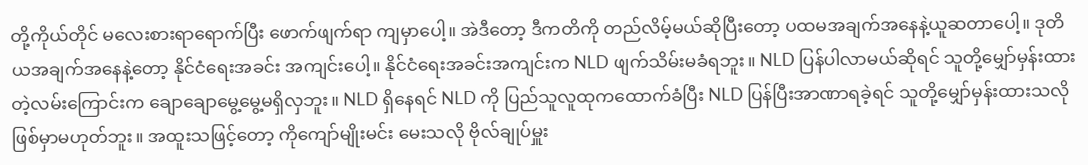တို့ကိုယ်တိုင် မလေးစားရာရောက်ပြီး ဖောက်ဖျက်ရာ ကျမှာပေါ့။ အဲဒီတော့ ဒီကတိကို တည်လိမ့်မယ်ဆိုပြီးတော့ ပထမအချက်အနေနဲ့ယူဆတာပေါ့။ ဒုတိယအချက်အနေနဲ့တော့ နိုင်ငံရေးအခင်း အကျင်းပေါ့။ နိုင်ငံရေးအခင်းအကျင်းက NLD ဖျက်သိမ်းမခံရဘူး။ NLD ပြန်ပါလာမယ်ဆိုရင် သူတို့မျှော်မှန်းထား တဲ့လမ်းကြောင်းက ချောချောမွေ့မွေ့မရှိလှဘူး။ NLD ရှိနေရင် NLD ကို ပြည်သူလူထုကထောက်ခံပြီး NLD ပြန်ပြီးအာဏာရခဲ့ရင် သူတို့မျှော်မှန်းထားသလို ဖြစ်မှာမဟုတ်ဘူး။ အထူးသဖြင့်တော့ ကိုကျော်မျိုးမင်း မေးသလို ဗိုလ်ချုပ်မှူး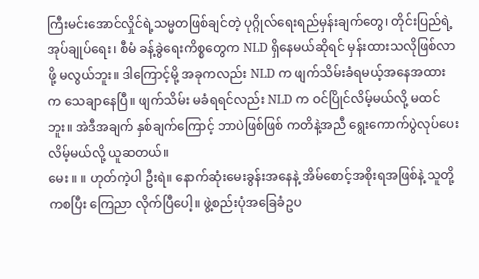ကြီးမင်းအောင်လှိုင်ရဲ့သမ္မတဖြစ်ချင်တဲ့ ပုဂ္ဂိုလ်ရေးရည်မှန်းချက်တွေ၊ တိုင်းပြည်ရဲ့အုပ်ချုပ်ရေး၊ စီမံ ခန့်ခွဲရေးကိစ္စတွေက NLD ရှိနေမယ်ဆိုရင် မှန်းထားသလိုဖြစ်လာဖို့ မလွယ်ဘူး။ ဒါကြောင့်မို့ အခုကလည်း NLD က ဖျက်သိမ်းခံရမယ့်အနေအထားက သေချာနေပြီ။ ဖျက်သိမ်း မခံရရင်လည်း NLD က ဝင်ပြိုင်လိမ့်မယ်လို့ မထင်ဘူး။ အဲဒီအချက် နှစ်ချက်ကြောင့် ဘာပဲဖြစ်ဖြစ် ကတိနဲ့အညီ ရွေးကောက်ပွဲလုပ်ပေးလိမ့်မယ်လို့ ယူဆတယ်။
မေး ။ ။ ဟုတ်ကဲ့ပါ ဦးရဲ။ နောက်ဆုံးမေးခွန်းအနေနဲ့ အိမ်စောင့်အစိုးရအဖြစ်နဲ့ သူတို့ကစပြီး ကြေညာ လိုက်ပြီပေါ့။ ဖွဲ့စည်းပုံအခြေခံဥပ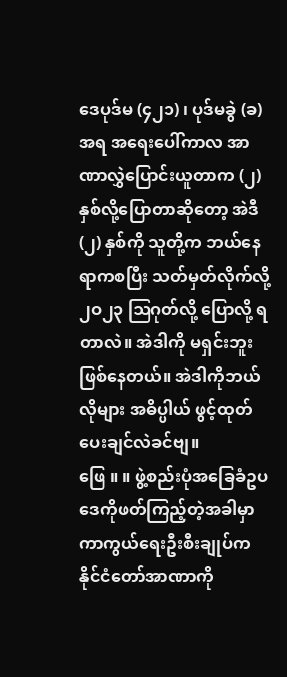ဒေပုဒ်မ (၄၂၁) ၊ ပုဒ်မခွဲ (ခ) အရ အရေးပေါ်ကာလ အာဏာလွှဲပြောင်းယူတာက (၂) နှစ်လို့ပြောတာဆိုတော့ အဲဒီ(၂) နှစ်ကို သူတို့က ဘယ်နေရာကစပြီး သတ်မှတ်လိုက်လို့ ၂ဝ၂၃ ဩဂုတ်လို့ ပြောလို့ ရတာလဲ။ အဲဒါကို မရှင်းဘူး ဖြစ်နေတယ်။ အဲဒါကိုဘယ်လိုများ အဓိပ္ပါယ် ဖွင့်ထုတ်ပေးချင်လဲခင်ဗျ။
ဖြေ ။ ။ ဖွဲ့စည်းပုံအခြေခံဥပဒေကိုဖတ်ကြည့်တဲ့အခါမှာ ကာကွယ်ရေးဦးစီးချုပ်က နိုင်ငံတော်အာဏာကို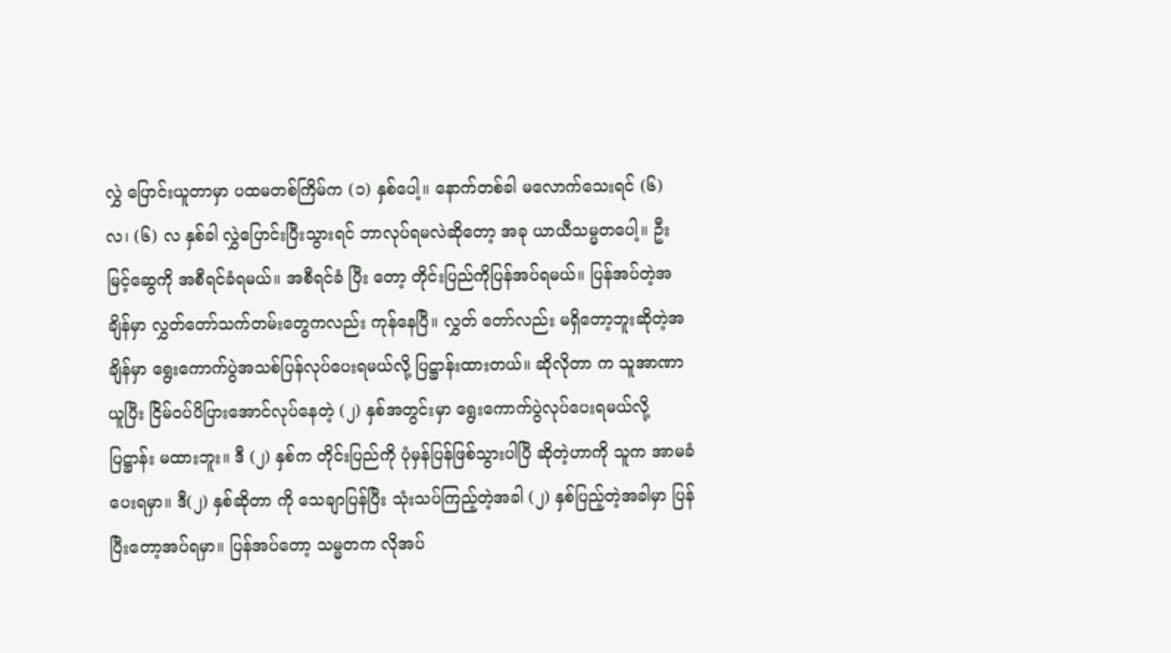လွှဲ ပြောင်းယူတာမှာ ပထမတစ်ကြိမ်က (၁) နှစ်ပေါ့။ နောက်တစ်ခါ မလောက်သေးရင် (၆) လ၊ (၆) လ နှစ်ခါ လွှဲပြောင်းပြီးသွားရင် ဘာလုပ်ရမလဲဆိုတော့ အခု ယာယီသမ္မတပေါ့။ ဦးမြင့်ဆွေကို အစီရင်ခံရမယ်။ အစီရင်ခံ ပြီး တော့ တိုင်းပြည်ကိုပြန်အပ်ရမယ်။ ပြန်အပ်တဲ့အချိန်မှာ လွှတ်တော်သက်တမ်းတွေကလည်း ကုန်နေပြီ။ လွှတ် တော်လည်း မရှိတော့ဘူးဆိုတဲ့အချိန်မှာ ရွေးကောက်ပွဲအသစ်ပြန်လုပ်ပေးရမယ်လို့ ပြဋ္ဌာန်းထားတယ်။ ဆိုလိုတာ က သူအာဏာယူပြီး ငြိမ်ဝပ်ပိပြားအောင်လုပ်နေတဲ့ (၂) နှစ်အတွင်းမှာ ရွေးကောက်ပွဲလုပ်ပေးရမယ်လို့ ပြဋ္ဌာန်း မထားဘူး။ ဒီ (၂) နှစ်က တိုင်းပြည်ကို ပုံမှန်ပြန်ဖြစ်သွားပါပြီ ဆိုတဲ့ဟာကို သူက အာမခံပေးရမှာ။ ဒီ(၂) နှစ်ဆိုတာ ကို သေချာပြန်ပြီး သုံးသပ်ကြည့်တဲ့အခါ (၂) နှစ်ပြည့်တဲ့အခါမှာ ပြန်ပြီးတော့အပ်ရမှာ။ ပြန်အပ်တော့ သမ္မတက လိုအပ်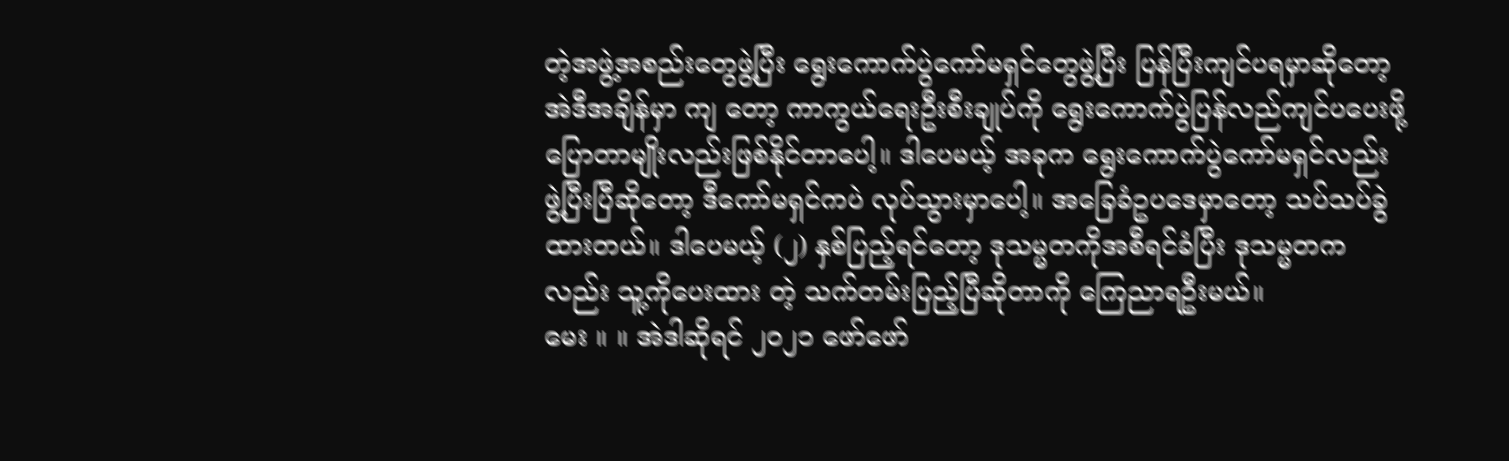တဲ့အဖွဲ့အစည်းတွေဖွဲ့ပြီး ရွေးကောက်ပွဲကော်မရှင်တွေဖွဲ့ပြီး ပြန်ပြီးကျင်ပရမှာဆိုတော့ အဲဒီအချိန်မှာ ကျ တော့ ကာကွယ်ရေးဦးစီးချုပ်ကို ရွေးကောက်ပွဲပြန်လည်ကျင်ပပေးဖို့ ပြောတာမျိုးလည်းဖြစ်နိုင်တာပေါ့။ ဒါပေမယ့် အခုက ရွေးကောက်ပွဲကော်မရှင်လည်း ဖွဲ့ပြီးပြီဆိုတော့ ဒီကော်မရှင်ကပဲ လုပ်သွားမှာပေါ့။ အခြေခံဥပဒေမှာတော့ သပ်သပ်ခွဲထားတယ်။ ဒါပေမယ့် (၂) နှစ်ပြည့်ရင်တော့ ဒုသမ္မတကိုအစီရင်ခံပြီး ဒုသမ္မတကလည်း သူ့ကိုပေးထား တဲ့ သက်တမ်းပြည့်ပြီဆိုတာကို ကြေညာရဦးမယ်။
မေး ။ ။ အဲဒါဆိုရင် ၂ဝ၂၁ ဖော်ဖော်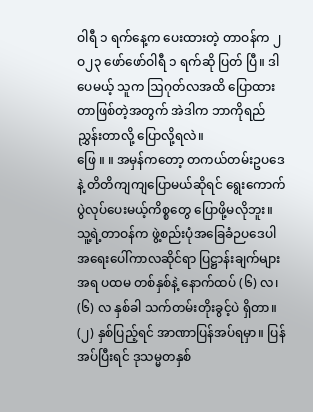ဝါရီ ၁ ရက်နေ့က ပေးထားတဲ့ တာဝန်က ၂ဝ၂၃ ဖော်ဖော်ဝါရီ ၁ ရက်ဆို ပြတ် ပြီ။ ဒါပေမယ့် သူက ဩဂုတ်လအထိ ပြောထားတာဖြစ်တဲ့အတွက် အဲဒါက ဘာကိုရည်ညွှန်းတာလို့ ပြောလို့ရလဲ။
ဖြေ ။ ။ အမှန်ကတော့ တကယ်တမ်းဥပဒေနဲ့ တိတိကျကျပြောမယ်ဆိုရင် ရွေးကောက်ပွဲလုပ်ပေးမယ့်ကိစ္စတွေ ပြောဖို့မလိုဘူး။ သူ့ရဲ့တာဝန်က ဖွဲ့စည်းပုံအခြေခံဉပဒေပါ အရေးပေါ်ကာလဆိုင်ရာ ပြဋ္ဌာန်းချက်များအရ ပထမ တစ်နှစ်နဲ့ နောက်ထပ် (၆) လ၊ (၆) လ နှစ်ခါ သက်တမ်းတိုးခွင့်ပဲ ရှိတာ။ (၂) နှစ်ပြည့်ရင် အာဏာပြန်အပ်ရမှာ။ ပြန်အပ်ပြီးရင် ဒုသမ္မတနှစ်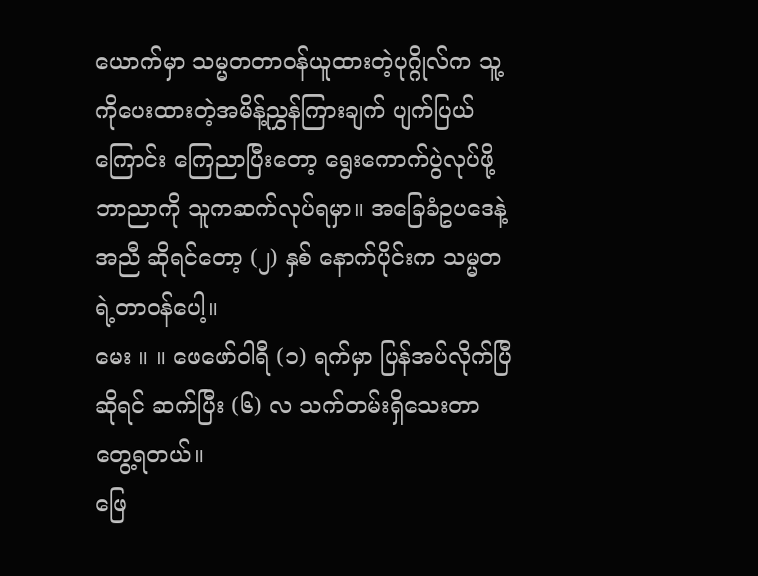ယောက်မှာ သမ္မတတာဝန်ယူထားတဲ့ပုဂ္ဂိုလ်က သူ့ကိုပေးထားတဲ့အမိန့်ညွှန်ကြားချက် ပျက်ပြယ်ကြောင်း ကြေညာပြီးတော့ ရွေးကောက်ပွဲလုပ်ဖို့ ဘာညာကို သူကဆက်လုပ်ရမှာ။ အခြေခံဥပဒေနဲ့အညီ ဆိုရင်တော့ (၂) နှစ် နောက်ပိုင်းက သမ္မတရဲ့တာဝန်ပေါ့။
မေး ။ ။ ဖေဖော်ဝါရီ (၁) ရက်မှာ ပြန်အပ်လိုက်ပြီဆိုရင် ဆက်ပြီး (၆) လ သက်တမ်းရှိသေးတာတွေ့ရတယ်။
ဖြေ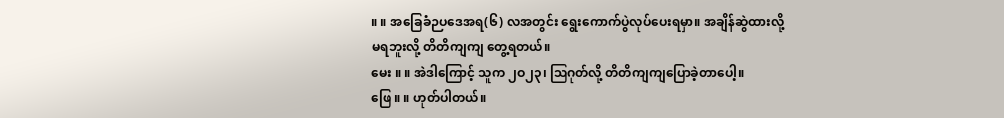။ ။ အခြေခံဉပဒေအရ(၆) လအတွင်း ရွေးကောက်ပွဲလုပ်ပေးရမှာ။ အချိန်ဆွဲထားလို့မရဘူးလို့ တိတိကျကျ တွေ့ရတယ်။
မေး ။ ။ အဲဒါကြောင့် သူက ၂ဝ၂၃၊ ဩဂုတ်လို့ တိတိကျကျပြောခဲ့တာပေါ့။
ဖြေ ။ ။ ဟုတ်ပါတယ်။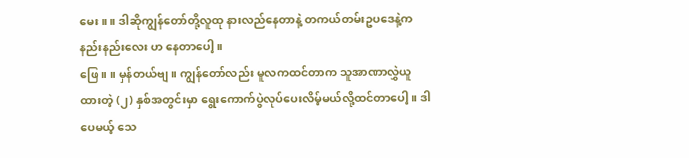မေး ။ ။ ဒါဆိုကျွန်တော်တို့လူထု နားလည်နေတာနဲ့ တကယ်တမ်းဥပဒေနဲ့က နည်းနည်းလေး ဟ နေတာပေါ့။
ဖြေ ။ ။ မှန်တယ်ဗျ။ ကျွန်တော်လည်း မူလကထင်တာက သူအာဏာလွှဲယူထားတဲ့ (၂) နှစ်အတွင်းမှာ ရွေးကောက်ပွဲလုပ်ပေးလိမ့်မယ်လို့ထင်တာပေါ့။ ဒါပေမယ့် သေ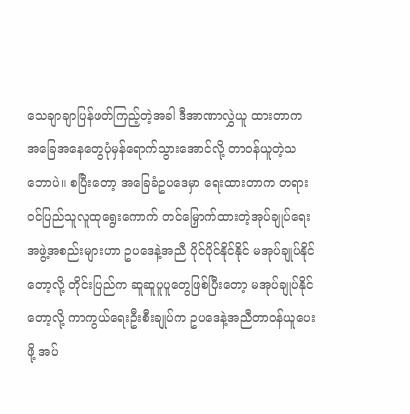သေချာချာပြန်ဖတ်ကြည့်တဲ့အခါ ဒီအာဏာလွှဲယူ ထားတာက အခြေအနေတွေပုံမှန်ရောက်သွားအောင်လို့ တာဝန်ယူတဲ့သဘောပဲ။ စပြီးတော့ အခြေခံဥပဒေမှာ ရေးထားတာက တရားဝင်ပြည်သူလူထုရွေးကောက် တင်မြှောက်ထားတဲ့အုပ်ချုပ်ရေးအဖွဲ့အစည်းများဟာ ဥပဒေနဲ့အညီ ပိုင်ပိုင်နိုင်နိုင် မအုပ်ချုပ်နိုင်တော့လို့ တိုင်းပြည်က ဆူဆူပူပူတွေဖြစ်ပြီးတော့ မအုပ်ချုပ်နိုင်တော့လို့ ကာကွယ်ရေးဦးစီးချုပ်က ဥပဒေနဲ့အညီတာဝန်ယူပေးဖို့ အပ်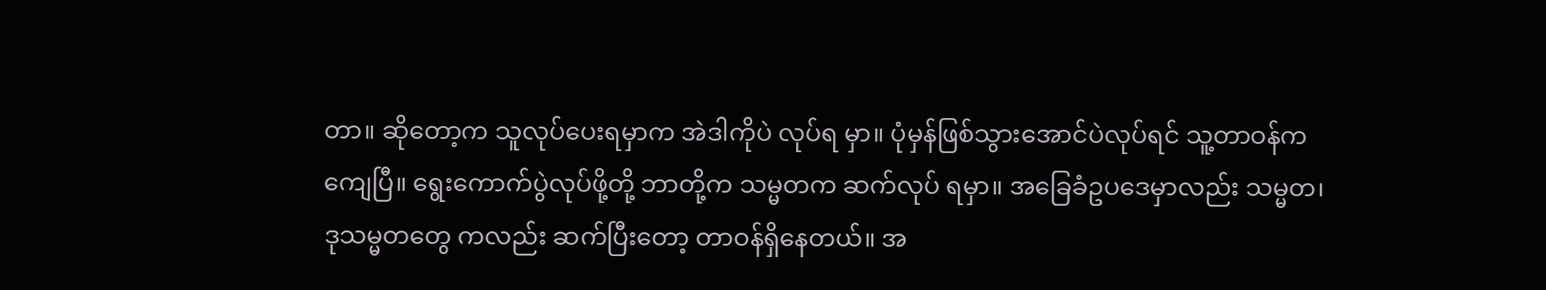တာ။ ဆိုတော့က သူလုပ်ပေးရမှာက အဲဒါကိုပဲ လုပ်ရ မှာ။ ပုံမှန်ဖြစ်သွားအောင်ပဲလုပ်ရင် သူ့တာဝန်က ကျေပြီ။ ရွေးကောက်ပွဲလုပ်ဖို့တို့ ဘာတို့က သမ္မတက ဆက်လုပ် ရမှာ။ အခြေခံဥပဒေမှာလည်း သမ္မတ၊ ဒုသမ္မတတွေ ကလည်း ဆက်ပြီးတော့ တာဝန်ရှိနေတယ်။ အ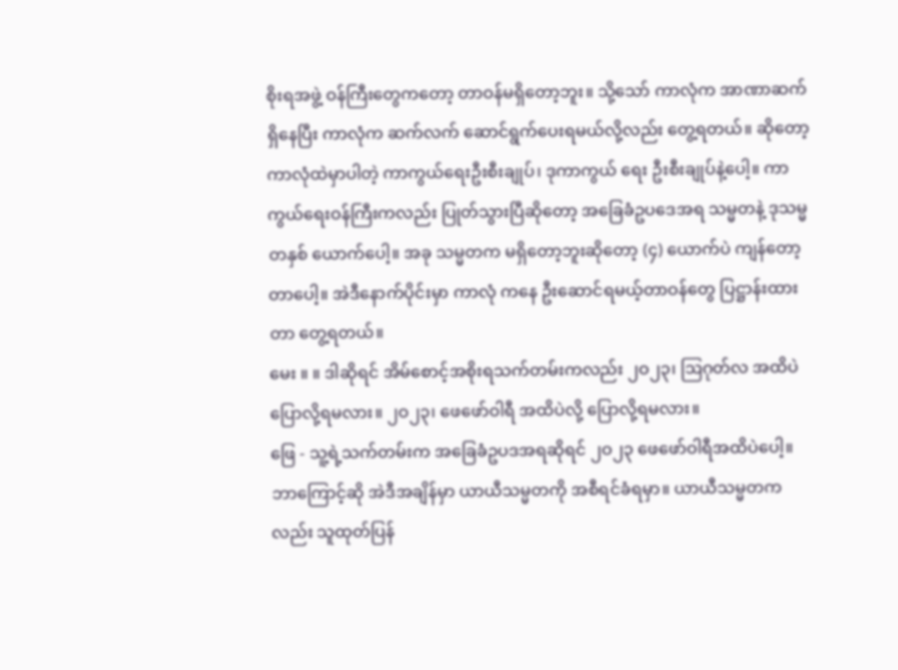စိုးရအဖွဲ့ ဝန်ကြီးတွေကတော့ တာဝန်မရှိတော့ဘူး။ သို့သော် ကာလုံက အာဏာဆက်ရှိနေပြီး ကာလုံက ဆက်လက် ဆောင်ရွက်ပေးရမယ်လို့လည်း တွေ့ရတယ်။ ဆိုတော့ ကာလုံထဲမှာပါတဲ့ ကာကွယ်ရေးဦးစီးချုပ်၊ ဒုကာကွယ် ရေး ဦးစီးချုပ်နဲ့ပေါ့။ ကာကွယ်ရေးဝန်ကြီးကလည်း ပြုတ်သွားပြီဆိုတော့ အခြေခံဥပဒေအရ သမ္မတနဲ့ ဒုသမ္မတနှစ် ယောက်ပေါ့။ အခု သမ္မတက မရှိတော့ဘူးဆိုတော့ (၄) ယောက်ပဲ ကျန်တော့တာပေါ့။ အဲဒီနောက်ပိုင်းမှာ ကာလုံ ကနေ ဦးဆောင်ရမယ့်တာဝန်တွေ ပြဋ္ဌာန်းထားတာ တွေ့ရတယ်။
မေး ။ ။ ဒါဆိုရင် အိမ်စောင့်အစိုးရသက်တမ်းကလည်း ၂ဝ၂၃၊ ဩဂုတ်လ အထိပဲ ပြောလို့ရမလား။ ၂ဝ၂၃၊ ဖေဖော်ဝါရီ အထိပဲလို့ ပြောလို့ရမလား။
ဖြေ - သူ့ရဲ့သက်တမ်းက အခြေခံဥပဒအရဆိုရင် ၂ဝ၂၃ ဖေဖော်ဝါရီအထိပဲပေါ့။ ဘာကြောင့်ဆို အဲဒီအချိန်မှာ ယာယီသမ္မတကို အစီရင်ခံရမှာ။ ယာယီသမ္မတကလည်း သူထုတ်ပြန်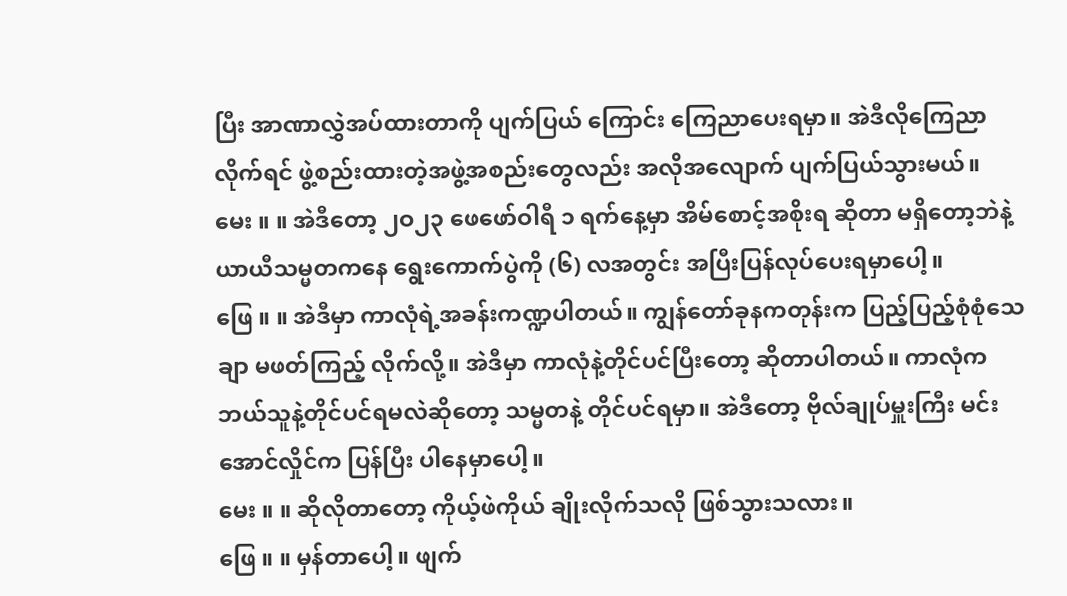ပြီး အာဏာလွှဲအပ်ထားတာကို ပျက်ပြယ် ကြောင်း ကြေညာပေးရမှာ။ အဲဒီလိုကြေညာလိုက်ရင် ဖွဲ့စည်းထားတဲ့အဖွဲ့အစည်းတွေလည်း အလိုအလျောက် ပျက်ပြယ်သွားမယ်။
မေး ။ ။ အဲဒီတော့ ၂ဝ၂၃ ဖေဖော်ဝါရီ ၁ ရက်နေ့မှာ အိမ်စောင့်အစိုးရ ဆိုတာ မရှိတော့ဘဲနဲ့ ယာယီသမ္မတကနေ ရွေးကောက်ပွဲကို (၆) လအတွင်း အပြီးပြန်လုပ်ပေးရမှာပေါ့။
ဖြေ ။ ။ အဲဒီမှာ ကာလုံရဲ့အခန်းကဏ္ဍပါတယ်။ ကျွန်တော်ခုနကတုန်းက ပြည့်ပြည့်စုံစုံသေချာ မဖတ်ကြည့် လိုက်လို့။ အဲဒီမှာ ကာလုံနဲ့တိုင်ပင်ပြီးတော့ ဆိုတာပါတယ်။ ကာလုံက ဘယ်သူနဲ့တိုင်ပင်ရမလဲဆိုတော့ သမ္မတနဲ့ တိုင်ပင်ရမှာ။ အဲဒီတော့ ဗိုလ်ချုပ်မှူးကြီး မင်းအောင်လှိုင်က ပြန်ပြီး ပါနေမှာပေါ့။
မေး ။ ။ ဆိုလိုတာတော့ ကိုယ့်ဖဲကိုယ် ချိုးလိုက်သလို ဖြစ်သွားသလား။
ဖြေ ။ ။ မှန်တာပေါ့။ ဖျက်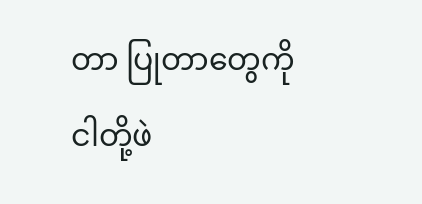တာ ပြုတာတွေကို ငါတို့ဖဲ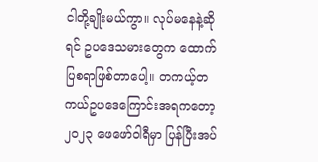ငါတို့ချိုးမယ်ကွာ။ လုပ်မနေနဲ့ဆိုရင် ဥပဒေသမားတွေက ထောက် ပြစရာဖြစ်တာပေါ့။ တကယ့်တကယ်ဥပဒေကြောင်းအရကတော့ ၂ဝ၂၃ ဖေဖော်ဝါရီမှာ ပြန်ပြီးအပ်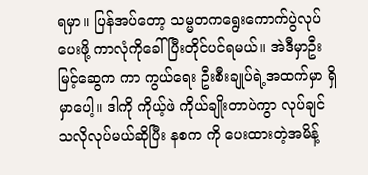ရမှာ။ ပြန်အပ်တော့ သမ္မတကရွေးကောက်ပွဲလုပ်ပေးဖို့ ကာလုံကိုခေါ်ပြီးတိုင်ပင်ရမယ်။ အဲဒီမှာဦးမြင့်ဆွေက ကာ ကွယ်ရေး ဦးစီးချုပ်ရဲ့အထက်မှာ ရှိမှာပေါ့။ ဒါကို ကိုယ့်ဖဲ ကိုယ်ချိုးတာပဲကွာ လုပ်ချင်သလိုလုပ်မယ်ဆိုပြီး နစက ကို ပေးထားတဲ့အမိန့်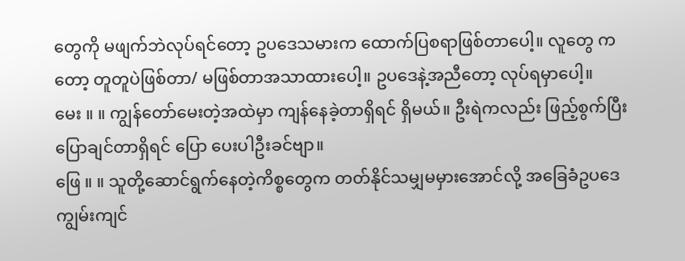တွေကို မဖျက်ဘဲလုပ်ရင်တော့ ဥပဒေသမားက ထောက်ပြစရာဖြစ်တာပေါ့။ လူတွေ ကတော့ တူတူပဲဖြစ်တာ/ မဖြစ်တာအသာထားပေါ့။ ဥပဒေနဲ့အညီတော့ လုပ်ရမှာပေါ့။
မေး ။ ။ ကျွန်တော်မေးတဲ့အထဲမှာ ကျန်နေခဲ့တာရှိရင် ရှိမယ်။ ဦးရဲကလည်း ဖြည့်စွက်ပြီး ပြောချင်တာရှိရင် ပြော ပေးပါဦးခင်ဗျာ။
ဖြေ ။ ။ သူတို့ဆောင်ရွက်နေတဲ့ကိစ္စတွေက တတ်နိုင်သမျှမမှားအောင်လို့ အခြေခံဥပဒေကျွမ်းကျင်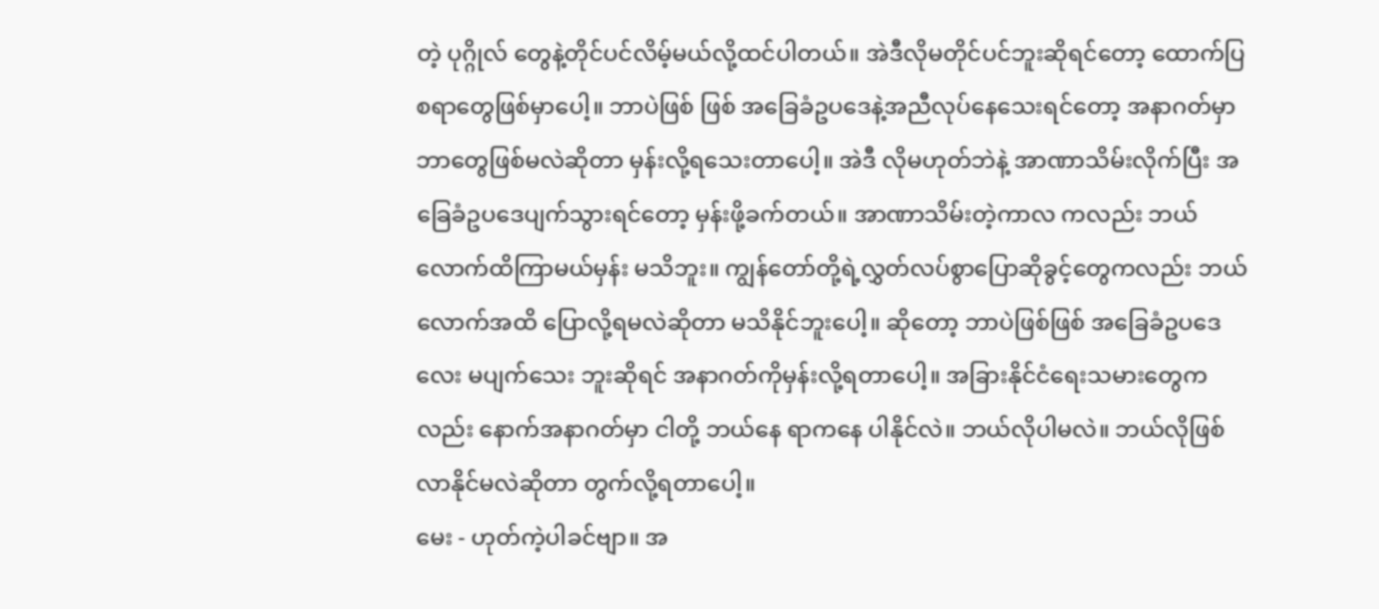တဲ့ ပုဂ္ဂိုလ် တွေနဲ့တိုင်ပင်လိမ့်မယ်လို့ထင်ပါတယ်။ အဲဒီလိုမတိုင်ပင်ဘူးဆိုရင်တော့ ထောက်ပြစရာတွေဖြစ်မှာပေါ့။ ဘာပဲဖြစ် ဖြစ် အခြေခံဥပဒေနဲ့အညီလုပ်နေသေးရင်တော့ အနာဂတ်မှာဘာတွေဖြစ်မလဲဆိုတာ မှန်းလို့ရသေးတာပေါ့။ အဲဒီ လိုမဟုတ်ဘဲနဲ့ အာဏာသိမ်းလိုက်ပြီး အခြေခံဥပဒေပျက်သွားရင်တော့ မှန်းဖို့ခက်တယ်။ အာဏာသိမ်းတဲ့ကာလ ကလည်း ဘယ်လောက်ထိကြာမယ်မှန်း မသိဘူး။ ကျွန်တော်တို့ရဲ့လွှတ်လပ်စွာပြောဆိုခွင့်တွေကလည်း ဘယ်လောက်အထိ ပြောလို့ရမလဲဆိုတာ မသိနိုင်ဘူးပေါ့။ ဆိုတော့ ဘာပဲဖြစ်ဖြစ် အခြေခံဥပဒေလေး မပျက်သေး ဘူးဆိုရင် အနာဂတ်ကိုမှန်းလို့ရတာပေါ့။ အခြားနိုင်ငံရေးသမားတွေကလည်း နောက်အနာဂတ်မှာ ငါတို့ ဘယ်နေ ရာကနေ ပါနိုင်လဲ။ ဘယ်လိုပါမလဲ။ ဘယ်လိုဖြစ်လာနိုင်မလဲဆိုတာ တွက်လို့ရတာပေါ့။
မေး - ဟုတ်ကဲ့ပါခင်ဗျာ။ အ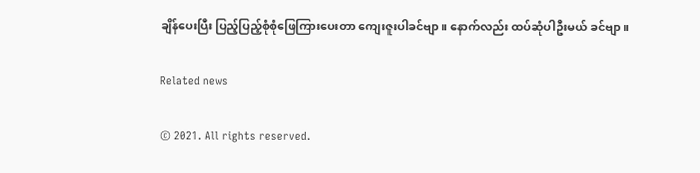ချိန်ပေးပြီး ပြည့်ပြည့်စုံစုံဖြေကြားပေးတာ ကျေးဇူးပါခင်ဗျာ။ နောက်လည်း ထပ်ဆုံပါဦးမယ် ခင်ဗျာ။

Related news

© 2021. All rights reserved.